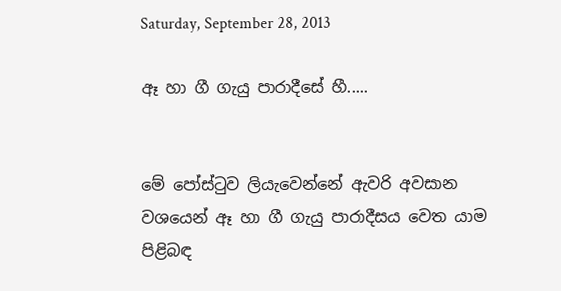Saturday, September 28, 2013

ඈ හා ගී ගැයු පාරාදීසේ හී.....


මේ පෝස්ටුව ලියැවෙන්නේ ඇවරි අවසාන වශයෙන් ඈ හා ගී ගැයු පාරාදීසය වෙත යාම පිළිබඳ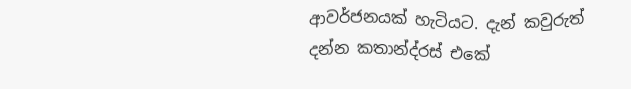ආවර්ජනයක් හැටියට. දැන් කවුරුත් දන්න කතාන්ද්රස් එකේ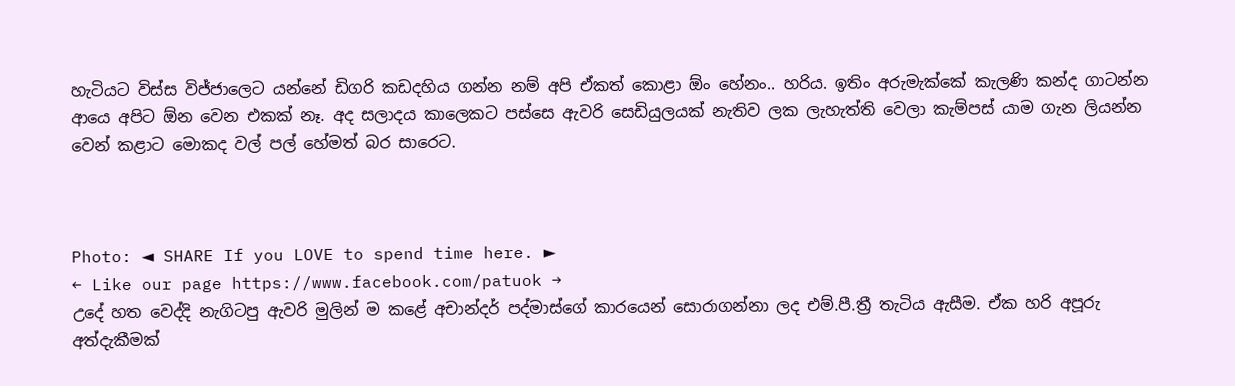හැටියට විස්ස විජ්ජාලෙට යන්නේ ඩිගරි කඩදහිය ගන්න නම් අපි ඒකත් කොළා ඕං හේනං.. හරිය. ඉතිං අරුමැක්කේ කැලණි කන්ද ගාටන්න ආයෙ අපිට ඕන වෙන එකක් නෑ. අද සලාදය කාලෙකට පස්සෙ ඇවරි සෙඩියුලයක් නැතිව ලක ලැහැත්ති වෙලා කැම්පස් යාම ගැන ලියන්න වෙන් කළාට මොකද වල් පල් හේමත් බර සාරෙට.



Photo: ◄ SHARE If you LOVE to spend time here. ►
← Like our page https://www.facebook.com/patuok →
උදේ හත වෙද්දි නැගිටපු ඇවරි මුලින් ම කළේ අචාන්දර් පද්මාස්ගේ කාරයෙන් සොරාගන්නා ලද එම්.පී.ත්‍රී තැටිය ඇසීම. ඒක හරි අපූරු අත්දැකීමක්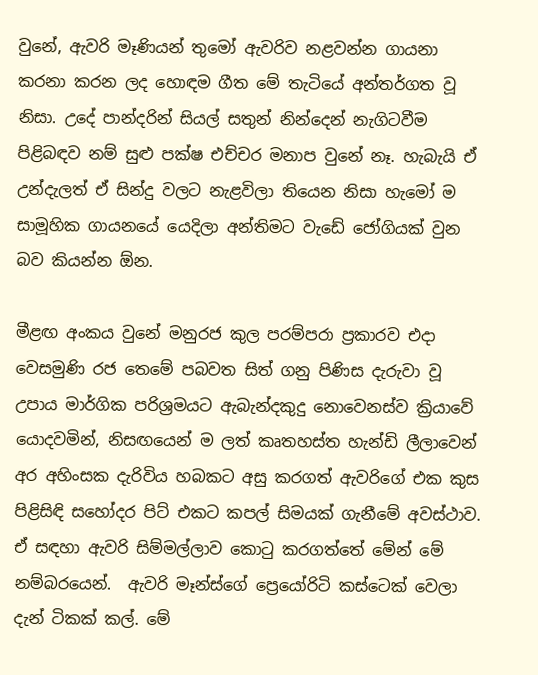වුනේ, ඇවරි මෑණියන් තුමෝ ඇවරිව නළවන්න ගායනා කරනා කරන ලද හොඳම ගීත මේ තැටියේ අන්තර්ගත වූ නිසා. උදේ පාන්දරින් සියල් සතුන් නින්දෙන් නැගිටවීම පිළිබඳව නම් සුළු පක්ෂ එච්චර මනාප වුනේ නෑ. හැබැයි ඒ උන්දැලත් ඒ සින්දු වලට නැළවිලා තියෙන නිසා හැමෝ ම සාමූහික ගායනයේ යෙදිලා අන්තිමට වැඩේ ජෝගියක් වුන බව කියන්න ඕන.

මීළඟ අංකය වුනේ මනුරජ කුල පරම්පරා ප්‍රකාරව එදා වෙසමුණි රජ තෙමේ පබවත සිත් ගනු පිණිස දැරුවා වූ උපාය මාර්ගික පරිශ්‍රමයට ඇබැන්දකුදු නොවෙනස්ව ක්‍රියාවේ යොදවමින්, නිසඟයෙන් ම ලත් කෘතහස්ත හැන්ඩි ලීලාවෙන් අර අහිංසක දැරිවිය හබකට අසු කරගත් ඇවරිගේ එක කුස පිළිසිඳි සහෝදර පිට් එකට කපල් සිමයක් ගැනීමේ අවස්ථාව. ඒ සඳහා ඇවරි සිම්මල්ලාව කොටු කරගත්තේ මේන් මේ නම්බරයෙන්.  ඇවරි මෑන්ස්ගේ ප්‍රෙයෝරිටි කස්ටෙක් වෙලා දැන් ටිකක් කල්. මේ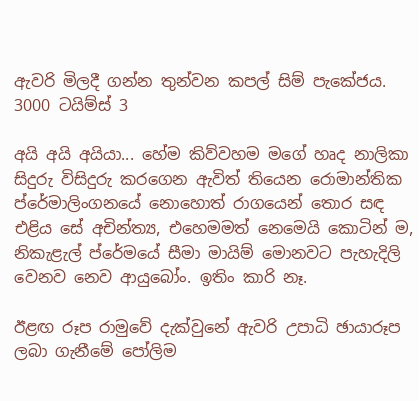ඇවරි මිලදී ගන්න තුන්වන කපල් සිම් පැකේජය. 3000 ටයිම්ස් 3

අයි අයි අයියා... හේම කිව්වහම මගේ හෘද නාලිකා සිදුරු විසිදුරු කරගෙන ඇවිත් තියෙන රොමාන්තික ප්රේමාලිංගනයේ නොහොත් රාගයෙන් තොර සඳ එළිය සේ අචින්ත්‍ය, එහෙමමත් නෙමෙයි කොටින් ම, නිකැළැල් ප්රේමයේ සීමා මායිම් මොනවට පැහැදිලි වෙනව නෙව ආයුබෝං. ඉතිං කාරි නෑ.

ඊළඟ රූප රාමුවේ දැක්වුනේ ඇවරි උපාධි ඡායාරූප ලබා ගැනීමේ පෝලිම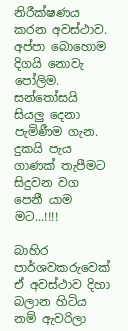නිරීක්ෂණය කරන අවස්ථාව. අප්පා බොහොම දිගයි නොවැ පෝලිම. සන්තෝසයි සියලු දෙනා පැමිණීම ගැන. දුකයි පැය ගාණක් තැපීමට සිදුවන වග පෙනී යාම මට...!!!!

බාහිර පාර්ශවකරුවෙක් ඒ අවස්ථාව දිහා බලාන හිටිය නම් ඇවරිලා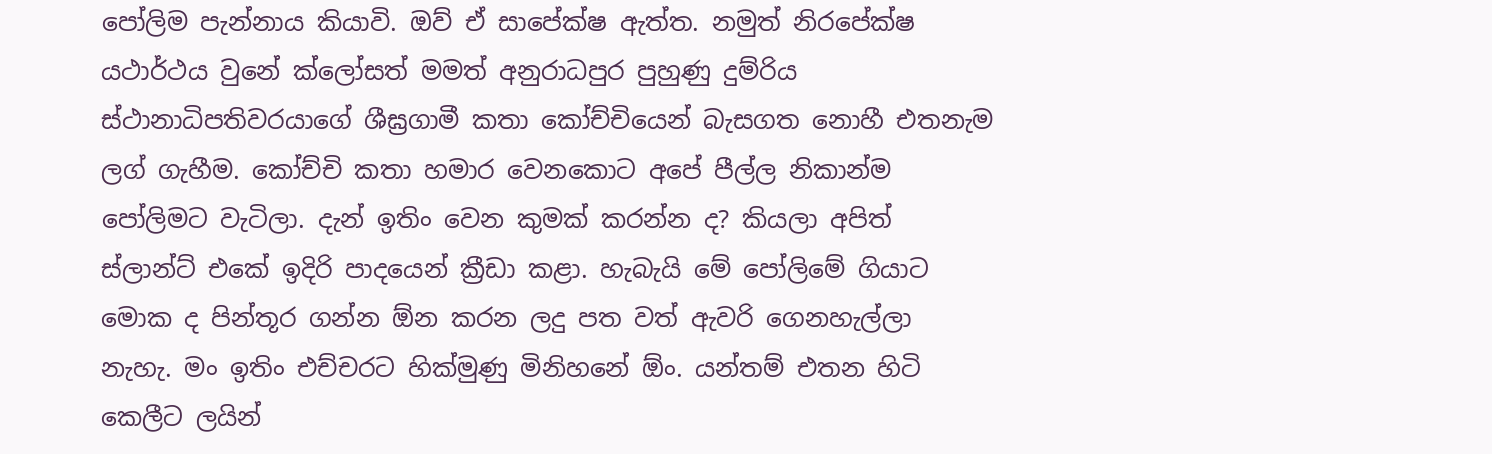පෝලිම පැන්නාය කියාවි. ඔව් ඒ සාපේක්ෂ ඇත්ත. නමුත් නිරපේක්ෂ යථාර්ථය වුනේ ක්ලෝසත් මමත් අනුරාධපුර පුහුණු දුම්රිය ස්ථානාධිපතිවරයාගේ ශීඝ්‍රගාමී කතා කෝච්චියෙන් බැසගත නොහී එතනැම ලග් ගැහීම. කෝච්චි කතා හමාර වෙනකොට අපේ පීල්ල නිකාන්ම පෝලිමට වැටිලා. දැන් ඉතිං වෙන කුමක් කරන්න ද? කියලා අපිත් ස්ලාන්ට් එකේ ඉදිරි පාදයෙන් ක්‍රීඩා කළා. හැබැයි මේ පෝලිමේ ගියාට මොක ද පින්තූර ගන්න ඕන කරන ලදු පත වත් ඇවරි ගෙනහැල්ලා නැහැ. මං ඉතිං එච්චරට හික්මුණු මිනිහනේ ඕං. යන්තම් එතන හිටි කෙලීට ලයින්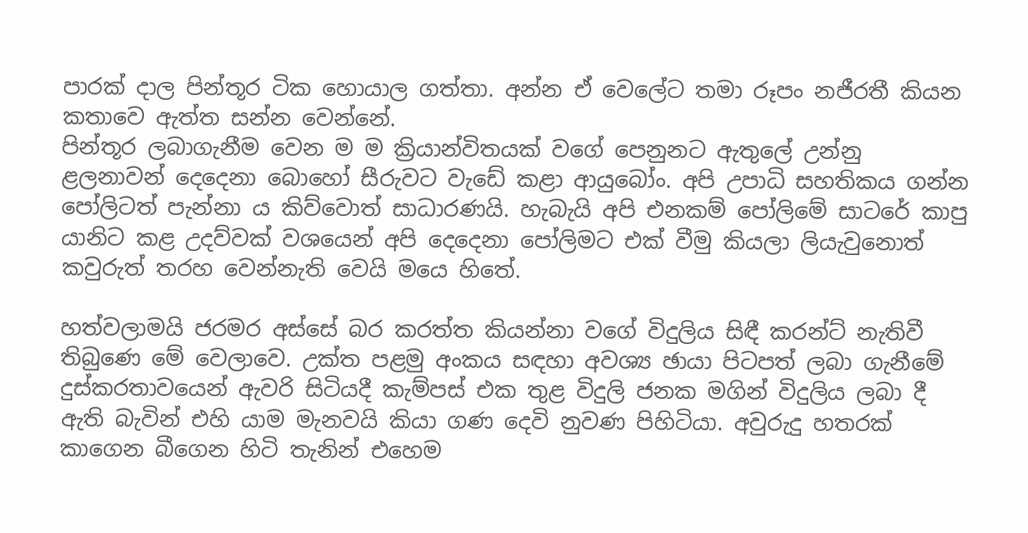පාරක් දාල පින්තූර ටික හොයාල ගත්තා. අන්න ඒ වෙලේට තමා රූපං නජීරතී කියන කතාවෙ ඇත්ත සන්න වෙන්නේ.
පින්තූර ලබාගැනීම වෙන ම ම ක්‍රියාන්විතයක් වගේ පෙනුනට ඇතුලේ උන්නු ළලනාවන් දෙදෙනා බොහෝ සීරුවට වැඩේ කළා ආයුබෝං. අපි උපාධි සහතිකය ගන්න පෝලිටත් පැන්නා ය කිව්වොත් සාධාරණයි. හැබැයි අපි එනකම් පෝලිමේ සාටරේ කාපු යානිට කළ උදව්වක් වශයෙන් අපි දෙදෙනා පෝලිමට එක් වීමු කියලා ලියැවුනොත් කවුරුත් තරහ වෙන්නැති වෙයි මයෙ හිතේ.

හත්වලාමයි ජරමර අස්සේ බර කරත්ත කියන්නා වගේ විදුලිය සිඳී කරන්ට් නැතිවී තිබුණෙ මේ වෙලාවෙ. උක්ත පළමු අංකය සඳහා අවශ්‍ය ඡායා පිටපත් ලබා ගැනීමේ දුස්කරතාවයෙන් ඇවරි සිටියදී කැම්පස් එක තුළ විදුලි ජනක මගින් විදුලිය ලබා දී ඇති බැවින් එහි යාම මැනවයි කියා ගණ දෙවි නුවණ පිහිටියා. අවුරුදු හතරක් කාගෙන බීගෙන හිටි තැනින් එහෙම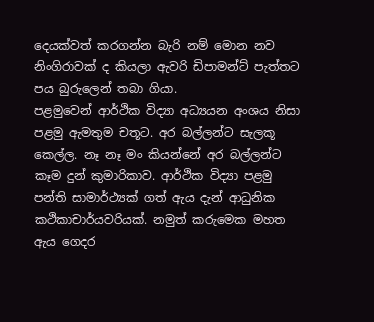දෙයක්වත් කරගන්න බැරි නම් මොන නව නිංගිරාවක් ද කියලා ඇවරි ඩිපාමන්ට් පැත්තට පය බුරුලෙන් තබා ගියා.
පළමුවෙන් ආර්ථික විද්‍යා අධ්‍යයන අංශය නිසා පළමු ඇමතුම චතූට. අර බල්ලන්ට සැලකූ කෙල්ල. නෑ නෑ මං කියන්නේ අර බල්ලන්ට කෑම දුන් කුමාරිකාව. ආර්ථික විද්‍යා පළමු පන්ති සාමාර්ථ්‍යක් ගත් ඇය දැන් ආධුනික කථිකාචාර්යවරියක්. නමුත් කරුමෙක මහත ඇය ගෙදර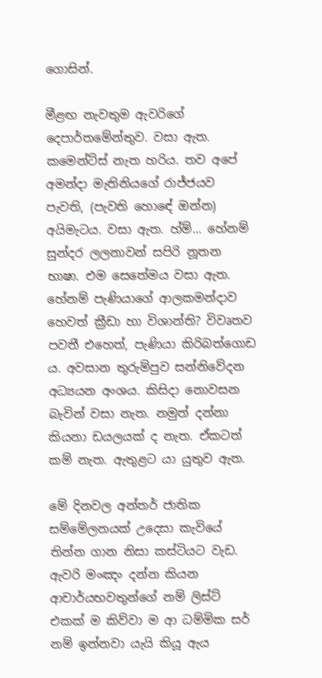ගොසින්.

මීළඟ නැවතුම ඇවරිගේ දෙපාර්තමේන්තුව. වසා ඇත. කමෙන්ට්ස් නැත හරිය. තව අපේ අමන්දා මැතිනියගේ රාජ්ජයව පැවති, (පැවති හොඳේ ඔන්න) අයිමැටය. වසා ඇත. හ්ම්... හේනම් සුන්දර ලලනාවන් සපිරි නූතන භාෂා. එම සෙතේමය වසා ඇත. හේනම් පැණියාගේ ආලකමන්දාව හෙවත් ක්‍රීඩා හා විශාන්ති? විවෘතව පවතී එහෙත්, පැණියා කිරිබත්ගොඩ ය. අවසාන තුරුම්පුව සන්නිවේදන අධ්‍යයන අංශය. කිසිදා නොවසන බැවින් වසා නැත. නමුත් දන්නා කියනා ඩයලයක් ද නැත. ඒකටත් කම් නැත. ඇතුළට යා යුතුව ඇත.

මේ දිනවල අන්තර් ජාතික සම්මේලනයක් උදෙසා කැවියේ තින්න ගාන නිසා කස්ටියට වැඩ. ඇවරි මංඤං දන්න කියන ආචාර්යභවතුන්ගේ නම් ලිස්ට් එකක් ම කිව්වා ම ආ ධම්මික සර් නම් ඉන්නවා යැයි කියූ ඇය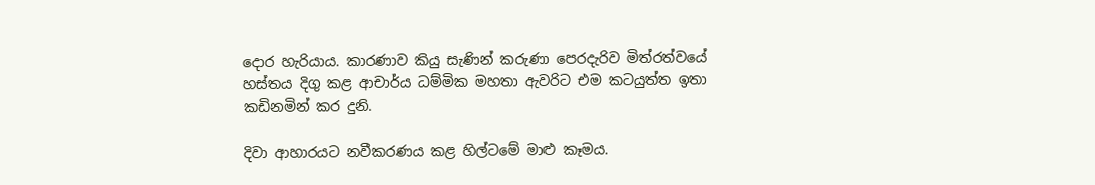දොර හැරියාය. කාරණාව කියු සැණින් කරුණා පෙරදැරිව මිත්රත්වයේ හස්තය දිගු කළ ආචාර්ය ධම්මික මහතා ඇවරිට එම කටයුත්ත ඉතා කඩිනමින් කර දුනි.

දිවා ආහාරයට නවීකරණය කළ හිල්ටමේ මාළු කෑමය.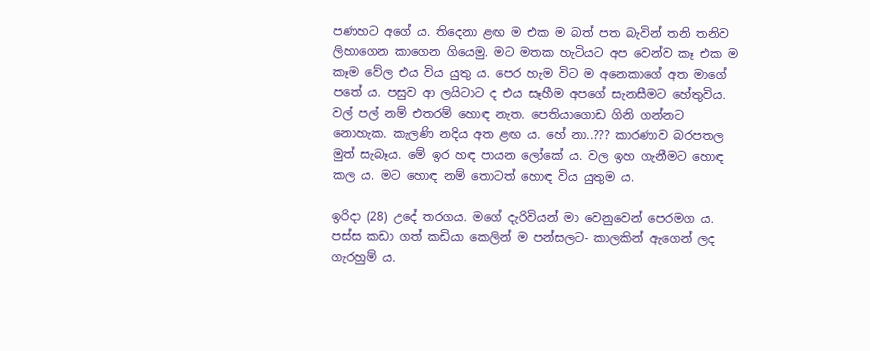පණහට අගේ ය. තිදෙනා ළඟ ම එක ම බත් පත බැවින් තනි තනිව ලිහාගෙන කාගෙන ගියෙමු. මට මතක හැටියට අප වෙන්ව කෑ එක ම කෑම වේල එය විය යුතු ය. පෙර හැම විට ම අනෙකාගේ අත මාගේ පතේ ය. පසුව ආ ලයිටාට ද එය සෑහීම අපගේ සැනසීමට හේතුවිය. වල් පල් නම් එතරම් හොඳ නැත. පෙතියාගොඩ ගිනි ගන්නට නොහැක. කැලණි නදිය අත ළඟ ය. හේ නා..??? කාරණාව බරපතල මුත් සැබෑය. මේ ඉර හඳ පායන ලෝකේ ය. වල ඉහ ගැනීමට හොඳ කල ය. මට හොඳ නම් තොටත් හොඳ විය යුතුම ය.

ඉරිදා (28) උදේ තරගය. මගේ දැරිවියන් මා වෙනුවෙන් පෙරමග ය. පස්ස කඩා ගත් කඩියා කෙලින් ම පන්සලට- කාලකින් ඇගෙන් ලද ගැරහුම් ය.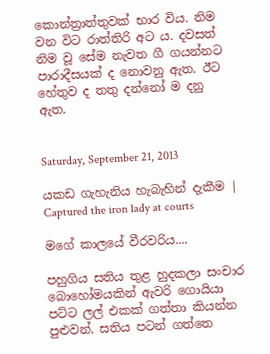කොන්ත්‍රාත්තුවක් භාර විය. නිම වන විට රාත්තිරි අට ය. දවසත් නිම වූ සේම නැවත ගී ගයන්නට පාරාදීසයක් ද නොවනු ඇත. ඊට හේතුව ද තතු දන්නෝ ම දනු ඇත.


Saturday, September 21, 2013

යකඩ ගැහැනිය හැබැහින් දැකීම | Captured the iron lady at courts

මගේ කාලයේ වීරවරිය....

පහුගිය සතිය තුළ හුදකලා සංචාර බොහෝමයකින් ඇවරි ගොයියා පට්ට ලල් එකක් ගත්තා කියන්න පුළුවන්. සතිය පටන් ගත්තෙ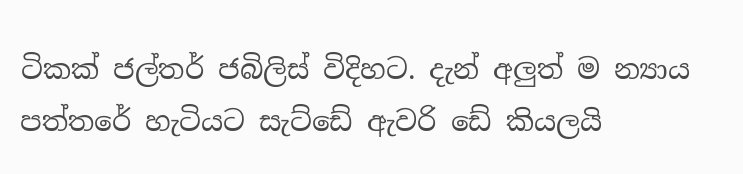ටිකක් ජල්තර් ජබිලිස් විදිහට. දැන් අලුත් ම න්‍යාය පත්තරේ හැටියට සැට්ඩේ ඇවරි ඩේ කියලයි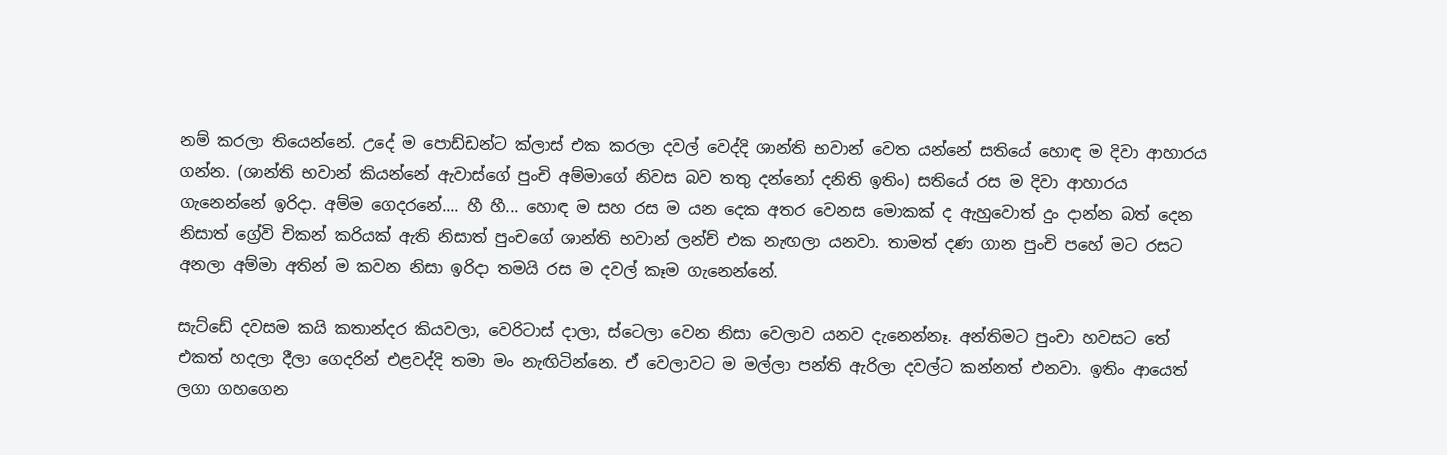නම් කරලා තියෙන්නේ. උදේ ම පොඩ්ඩන්ට ක්ලාස් එක කරලා දවල් වෙද්දි ශාන්ති භවාන් වෙත යන්නේ සතියේ හොඳ ම දිවා ආහාරය ගන්න. (ශාන්ති භවාන් කියන්නේ ඇවාස්ගේ පුංචි අම්මාගේ නිවස බව තතු දන්නෝ දනිති ඉතිං) සතියේ රස ම දිවා ආහාරය ගැනෙන්නේ ඉරිදා. අම්ම ගෙදරනේ.... හී හී... හොඳ ම සහ රස ම යන දෙක අතර වෙනස මොකක් ද ඇහුවොත් දුං දාන්න බත් දෙන නිසාත් ග්‍රේවි චිකන් කරියක් ඇති නිසාත් පුංචගේ ශාන්ති භවාන් ලන්ච් එක නැඟලා යනවා. තාමත් දණ ගාන පුංචි පහේ මට රසට අනලා අම්මා අතින් ම කවන නිසා ඉරිදා තමයි රස ම දවල් කෑම ගැනෙන්නේ.

සැට්ඩේ දවසම කයි කතාන්දර කියවලා, වෙරිටාස් දාලා, ස්ටෙලා වෙන නිසා වෙලාව යනව දැනෙන්නෑ. අන්තිමට පුංචා හවසට තේ එකත් හදලා දීලා ගෙදරින් එළවද්දි තමා මං නැඟිටින්නෙ. ඒ වෙලාවට ම මල්ලා පන්ති ඇරිලා දවල්ට කන්නත් එනවා. ඉතිං ආයෙත් ලගා ගහගෙන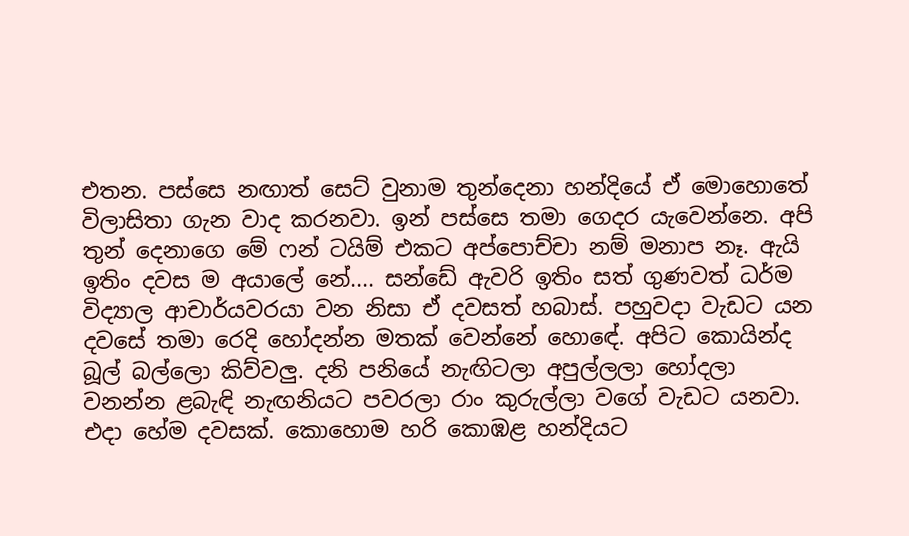එතන. පස්සෙ නඟාත් සෙට් වුනාම තුන්දෙනා හන්දියේ ඒ මොහොතේ විලාසිතා ගැන වාද කරනවා. ඉන් පස්සෙ තමා ගෙදර යැවෙන්නෙ. අපි තුන් දෙනාගෙ මේ ෆන් ටයිම් එකට අප්පොච්චා නම් මනාප නෑ. ඇයි ඉතිං දවස ම අයාලේ නේ.... සන්ඩේ ඇවරි ඉතිං සත් ගුණවත් ධර්ම විද්‍යාල ආචාර්යවරයා වන නිසා ඒ දවසත් හබාස්. පහුවදා වැඩට යන දවසේ තමා රෙදි හෝදන්න මතක් වෙන්නේ හොඳේ. අපිට කොයින්ද බූල් බල්ලො කිව්වලු. දනි පනියේ නැඟිටලා අපුල්ලලා හෝදලා වනන්න ළබැඳි නැඟනියට පවරලා රාං කුරුල්ලා වගේ වැඩට යනවා. එදා හේම දවසක්. කොහොම හරි කොඹළ හන්දියට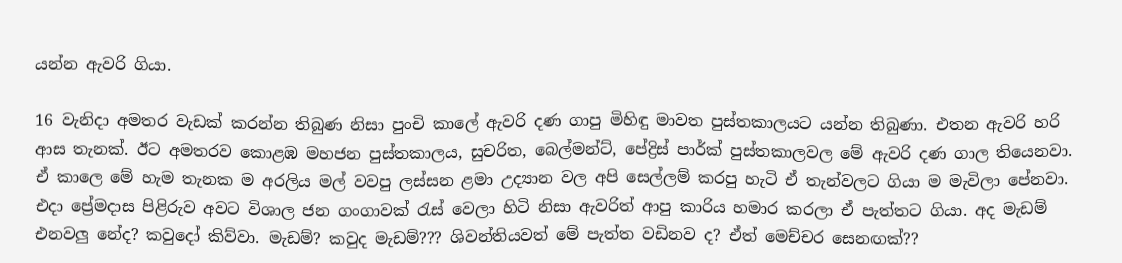යන්න ඇවරි ගියා.

16 වැනිදා අමතර වැඩක් කරන්න තිබුණ නිසා පුංචි කාලේ ඇවරි දණ ගාපු මිහිඳු මාවත පුස්තකාලයට යන්න තිබුණා. එතන ඇවරි හරි ආස තැනක්. ඊට අමතරව කොළඹ මහජන පුස්තකාලය, සුචරිත, බෙල්මන්ට්, පේද්‍රිස් පාර්ක් පුස්තකාලවල මේ ඇවරි දණ ගාල තියෙනවා. ඒ කාලෙ මේ හැම තැනක ම අරලිය මල් වවපු ලස්සන ළමා උද්‍යාන වල අපි සෙල්ලම් කරපු හැටි ඒ තැන්වලට ගියා ම මැවිලා පේනවා. එදා ප්‍රේමදාස පිළිරුව අවට විශාල ජන ගංගාවක් රැස් වෙලා හිටි නිසා ඇවරිත් ආපු කාරිය හමාර කරලා ඒ පැත්තට ගියා. අද මැඩම් එනවලු නේද? කවුදෝ කිව්වා. මැඩම්? කවුද මැඩම්??? ශිවන්තියවත් මේ පැත්ත වඩිනව ද? ඒත් මෙච්චර සෙනඟක්??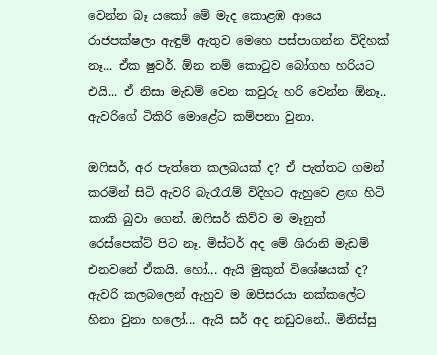වෙන්න බෑ යකෝ මේ මැද කොළඹ ආයෙ රාජපක්ෂලා ඇඳුම් ඇතුව මෙහෙ පස්පාගන්න විදිහක් නෑ... ඒක ෂුවර්. ඕන නම් කොටුව බෝගහ හරියට එයි... ඒ නිසා මැඩම් වෙන කවුරු හරි වෙන්න ඕනෑ.. ඇවරිගේ ටිකිරි මොළේට කම්පනා වුනා.

ඔෆිසර්, අර පැත්තෙ කලබයක් ද? ඒ පැත්තට ගමන් කරමින් සිටි ඇවරි බැරෑරැම් විදිහට ඇහුවෙ ළඟ හිටි කාකි බුවා ගෙන්. ඔෆිසර් කිව්ව ම මෑනුත් රෙස්පෙක්ට් පිට නෑ. මිස්ටර් අද මේ ශිරානි මැඩම් එනවනේ ඒකයි. හෝ... ඇයි මුකුත් විශේෂයක් ද? ඇවරි කලබලෙන් ඇහුව ම ඔපිසරයා නක්කලේට හිනා වුනා හලෝ... ඇයි සර් අද නඩුවනේ.. මිනිස්සු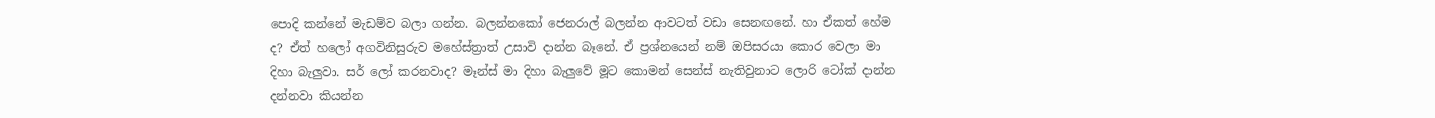පොදි කන්නේ මැඩම්ව බලා ගන්න. බලන්නකෝ ජෙනරාල් බලන්න ආවටත් වඩා සෙනඟනේ. හා ඒකත් හේම ද? ඒත් හලෝ අගවිනිසුරුව මහේස්ත්‍රාත් උසාවි දාන්න බෑනේ. ඒ ප්‍රශ්නයෙන් නම් ඔපිසරයා කොර වෙලා මා දිහා බැලුවා. සර් ලෝ කරනවාද? මෑන්ස් මා දිහා බැලුවේ මූට කොමන් සෙන්ස් නැතිවුනාට ලොරි ටෝක් දාන්න දන්නවා කියන්න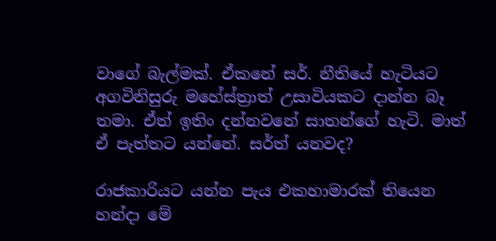වාගේ බැල්මක්. ඒකනේ සර්. නීතියේ හැටියට අගවිනිසුරු මහේස්ත්‍රාත් උසාවියකට දාන්න බෑ තමා. ඒත් ඉතිං දන්නවනේ සාතන්ගේ හැටි. මාත් ඒ පැත්තට යන්නේ. සර්ත් යනවද?

රාජකාරියට යන්න පැය එකහාමාරක් තියෙන හන්දා මේ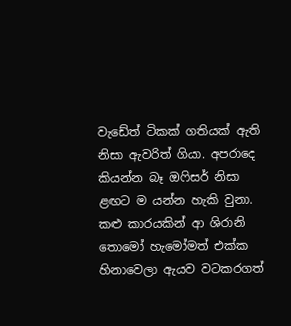වැඩේත් ටිකක් ගතියක් ඇති නිසා ඇවරිත් ගියා. අපරාදෙ කියන්න බෑ ඔෆිසර් නිසා ළඟට ම යන්න හැකි වුනා. කළු කාරයකින් ආ ශිරානි තොමෝ හැමෝමත් එක්ක හිනාවෙලා ඇයව වටකරගත්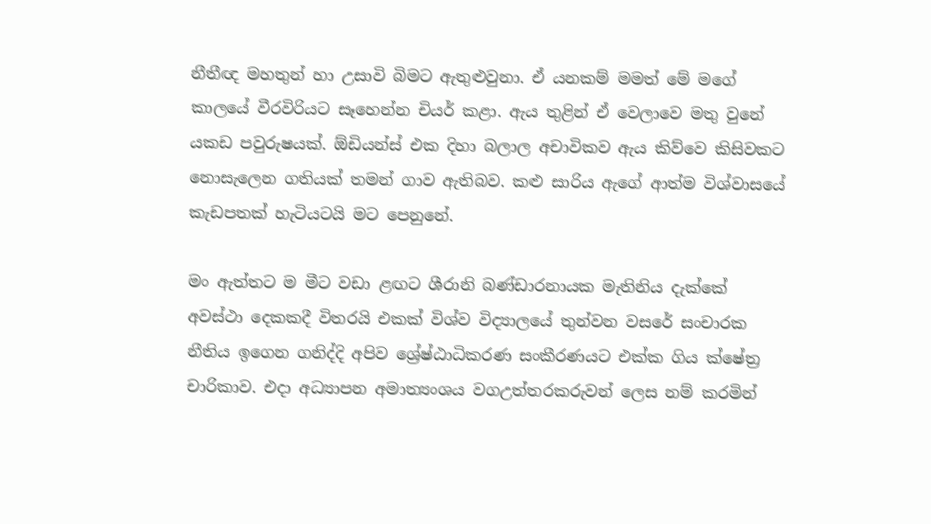නීතීඥ මහතුන් හා උසාවි බිමට ඇතුළුවුනා. ඒ යනකම් මමත් මේ මගේ කාලයේ වීරවිරියට සෑහෙන්න චියර් කළා. ඇය තුළින් ඒ වෙලාවෙ මතු වුනේ යකඩ පවුරුෂයක්. ඕඩියන්ස් එක දිහා බලාල අචාවිකව ඇය කිව්වෙ කිසිවකට නොසැලෙන ගතියක් තමන් ගාව ඇතිබව. කළු සාරිය ඇගේ ආත්ම විශ්වාසයේ කැඩපතක් හැටියටයි මට පෙනුනේ.

මං ඇත්තට ම මීට වඩා ළඟට ශීරානි බණ්ඩාරනායක මැතිනිය දැක්කේ අවස්ථා දෙකකදී විතරයි එකක් විශ්ව විද්‍යාලයේ තුන්වන වසරේ සංචාරක නීතිය ඉගෙන ගනිද්දි අපිව ශ්‍රේෂ්ඨාධිකරණ සංකීරණයට එක්ක ගිය ක්ෂේත්‍ර චාරිකාව. එදා අධ්‍යාපන අමාත්‍යංශය වගඋත්තරකරුවන් ලෙස නම් කරමින්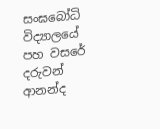සංඝබෝධි විද්‍යාලයේ පහ වසරේ දරුවන් ආනන්ද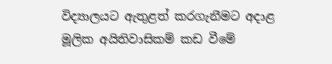විද්‍යාලයට ඇතුළත් කරගැනීමට අදාළ මූලික අයිතිවාසිකම් කඩ වීමේ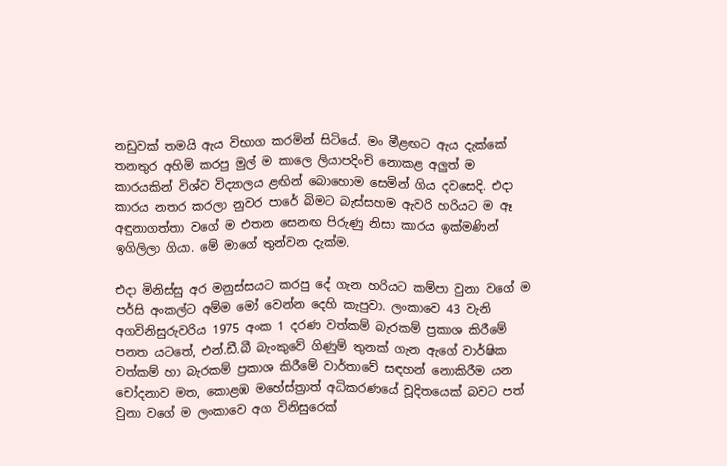නඩුවක් තමයි ඇය විභාග කරමින් සිටියේ. මං මීළඟට ඇය දැක්කේ තනතුර අහිමි කරපු මුල් ම කාලෙ ලියාපදිංචි නොකළ අලුත් ම කාරයකින් විශ්ව විද්‍යාලය ළඟින් බොහොම සෙමින් ගිය දවසෙදි. එදා කාරය නතර කරලා නුවර පාරේ බිමට බැස්සහම ඇවරි හරියට ම ඈ අඳුනාගත්තා වගේ ම එතන සෙනඟ පිරුණු නිසා කාරය ඉක්මණින් ඉගිලිලා ගියා. මේ මාගේ තුන්වන දැක්ම.

එදා මිනිස්සු අර මනුස්සයට කරපු දේ ගැන හරියට කම්පා වුනා වගේ ම පර්සි අංකල්ට අම්ම මෝ වෙන්න දෙහි කැපුවා. ලංකාවෙ 43 වැනි අගවිනිසුරුවරිය 1975 අංක 1 දරණ වත්කම් බැරකම් ප්‍රකාශ කිරීමේ පනත යටතේ, එන්.ඩී.බී බැංකුවේ ගිණුම් තුනක් ගැන ඇගේ වාර්ෂික වත්කම් හා බැරකම් ප්‍රකාශ කිරීමේ වාර්තාවේ සඳහන් නොකිරීම යන චෝදනාව මත, කොළඹ මහේස්ත්‍රාත් අධිකරණයේ චූදිතයෙක් බවට පත් වුනා වගේ ම ලංකාවෙ අග විනිසුරෙක්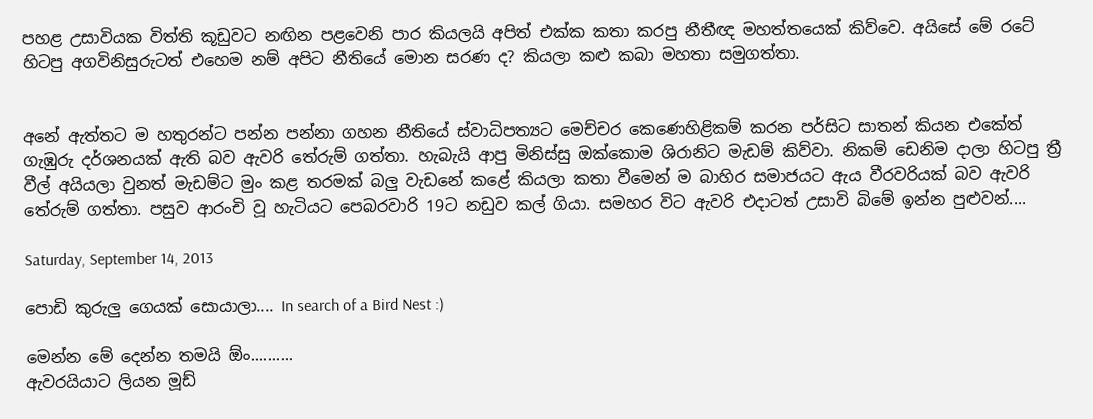පහළ උසාවියක විත්ති කූඩුවට නඟින පළවෙනි පාර කියලයි අපිත් එක්ක කතා කරපු නීතීඥ මහත්තයෙක් කිව්වෙ. අයිසේ මේ රටේ හිටපු අගවිනිසුරුටත් එහෙම නම් අපිට නීතියේ මොන සරණ ද? කියලා කළු කබා මහතා සමුගත්තා.


අනේ ඇත්තට ම හතුරන්ට පන්න පන්නා ගහන නීතියේ ස්වාධිපත්‍යට මෙච්චර කෙණෙහිළිකම් කරන පර්සිට සාතන් කියන එකේත් ගැඹුරු දර්ශනයක් ඇති බව ඇවරි තේරුම් ගත්තා. හැබැයි ආපු මිනිස්සු ඔක්කොම ශිරානිට මැඩම් කිව්වා. නිකම් ඩෙනිම දාලා හිටපු ත්‍රී වීල් අයියලා වුනත් මැඩම්ට මුං කළ තරමක් බලු වැඩනේ කළේ කියලා කතා වීමෙන් ම බාහිර සමාජයට ඇය වීරවරියක් බව ඇවරි තේරුම් ගත්තා. පසුව ආරංචි වූ හැටිය‍ට පෙබරවාරි 19ට නඩුව කල් ගියා. සමහර විට ඇවරි එදාටත් උසාවි බිමේ ඉන්න පුළුවන්....

Saturday, September 14, 2013

පොඩි කුරුලු ගෙයක් සොයාලා.... In search of a Bird Nest :)

මෙන්න මේ දෙන්න තමයි ඕං..........
ඇවරයියාට ලියන මූඩ්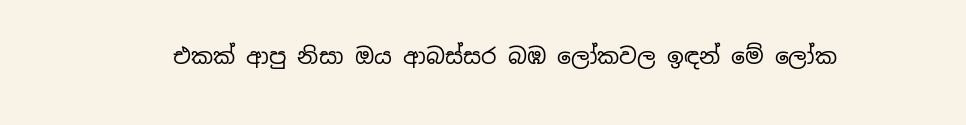එකක් ආපු නිසා ඔය ආබස්සර බඹ ලෝකවල ඉඳන් මේ ලෝක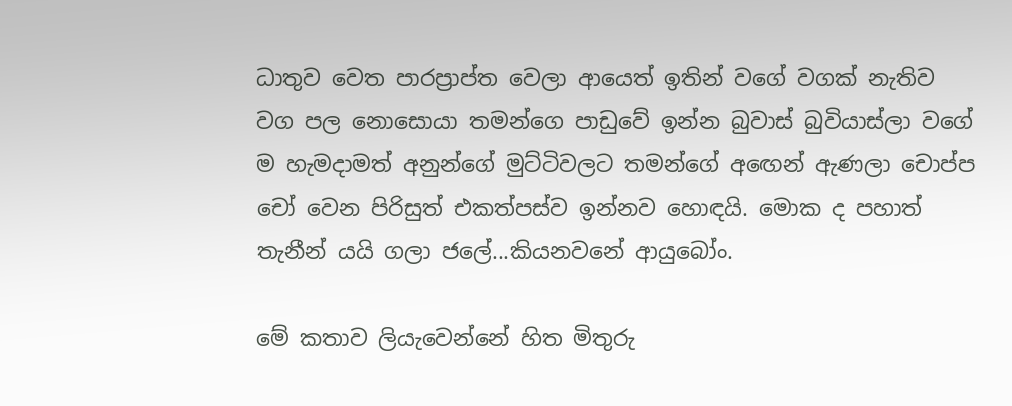ධාතුව වෙත පාරප්‍රාප්ත වෙලා ආයෙත් ඉතින් වගේ වගක් නැතිව වග පල නොසොයා තමන්ගෙ පාඩුවේ ඉන්න බුවාස් බුවියාස්ලා වගේ ම හැමදාමත් අනුන්ගේ මුට්ටිවලට තමන්ගේ අඟෙන් ඇණලා චොප්ප චෝ වෙන පිරිසුත් එකත්පස්ව ඉන්නව හොඳයි. මොක ද පහාත් තැනීන් යයි ගලා ජලේ...කියනවනේ ආයුබෝං.

මේ කතාව ලියැවෙන්නේ හිත මිතුරු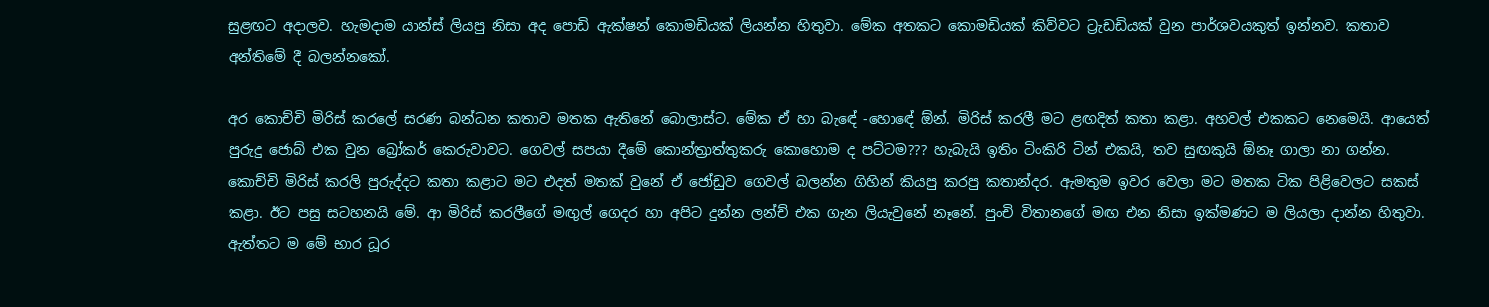සුළඟට අදාලව. හැමදාම යාන්ස් ලියපු නිසා අද පොඩි ඇක්ෂන් කොමඩියක් ලියන්න හිතුවා. මේක අතකට කොමඩියක් කිව්වට ට්‍රැඩඩියක් වුන පාර්ශවයකුත් ඉන්නව. කතාව අන්තිමේ දී බලන්නකෝ.

අර කොච්චි මිරිස් කරලේ සරණ බන්ධන කතාව මතක ඇතිනේ බොලාස්ට. මේක ඒ හා බැඳේ -හොඳේ ඕන්. මිරිස් කරලී මට ළඟදිත් කතා කළා. අහවල් එකකට නෙමෙයි. ආයෙත් පුරුදු ජොබ් එක වුන බ්‍රෝකර් කෙරුවාවට. ගෙවල් සපයා දීමේ කොන්ත්‍රාත්තුකරු කොහොම ද පට්ටම??? හැබැයි ඉතිං ටිංකිරි ටින් එකයි, තව සුඟකුයි ඕනෑ ගාලා නා ගන්න. කොච්චි මිරිස් කරලි පුරුද්දට කතා කළාට මට එදත් මතක් වුනේ ඒ ජෝඩුව ගෙවල් බලන්න ගිහින් කියපු කරපු කතාන්දර. ඇමතුම ඉවර වෙලා මට මතක ටික පිළිවෙලට සකස් කළා. ඊට පසු සටහනයි මේ. ආ මිරිස් කරලීගේ මඟුල් ගෙදර හා අපිට දුන්න ලන්ච් එක ගැන ලියැවුනේ නෑනේ. පුංචි විතානගේ මඟ එන නිසා ඉක්මණට ම ලියලා දාන්න හිතුවා.
ඇත්තට ම මේ භාර ධූර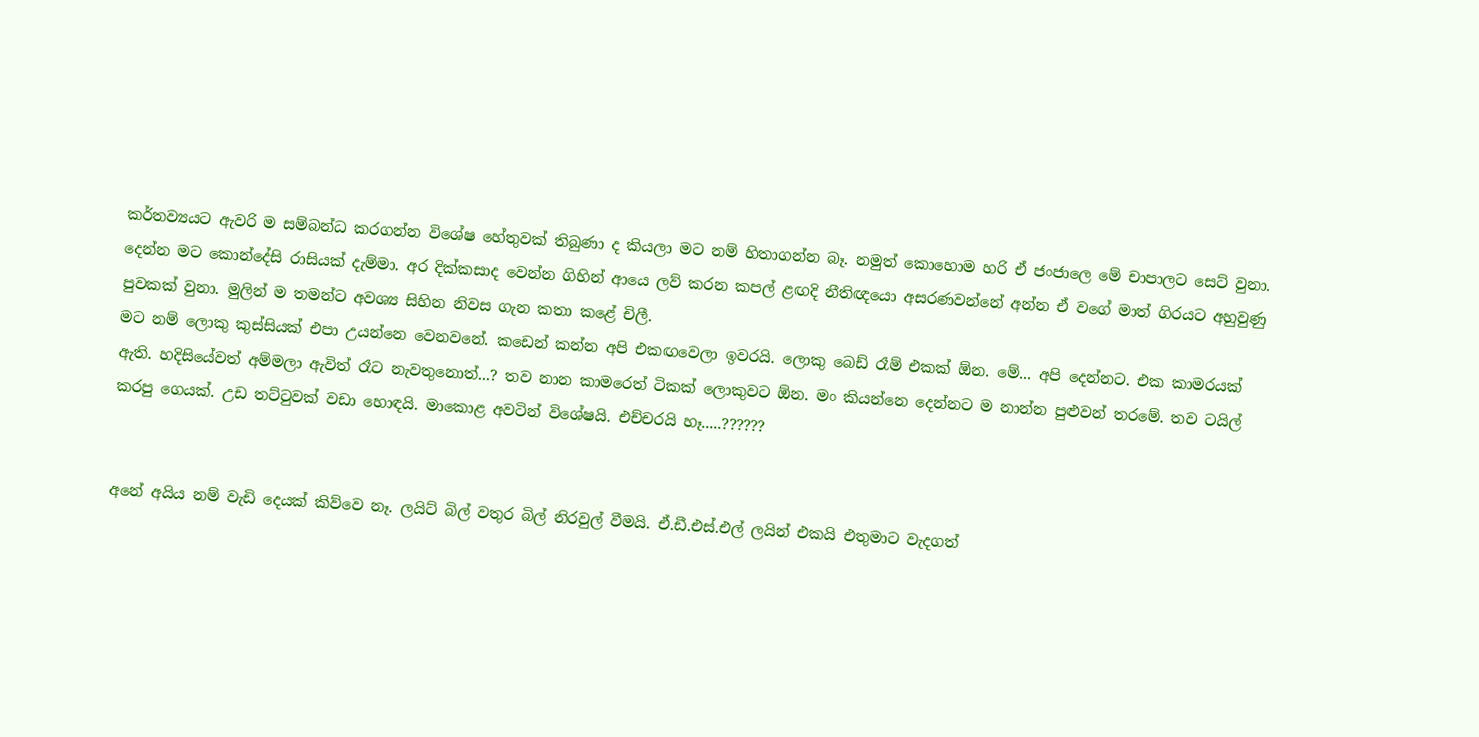කර්තව්‍යයට ඇවරි ම සම්බන්ධ කරගන්න වි‍ශේෂ හේතුවක් තිබුණා ද කියලා මට නම් හිතාගන්න බෑ. නමුත් කොහොම හරි ඒ ජංජාලෙ මේ චාපාලට සෙට් වුනා. දෙන්න මට කොන්දේසි රාසියක් දැම්මා. අර දික්කසාද වෙන්න ගිහින් ආයෙ ලව් කරන කපල් ළඟදි නීතිඥයො අසරණවන්නේ අන්න ඒ වගේ මාත් ගිරයට අහුවුණු පුවකක් වුනා. මුලින් ම තමන්ට අවශ්‍ය සිහින නිවස ගැන කතා කළේ චිලී.
මට නම් ලොකු කුස්සියක් එපා උයන්නෙ වෙනවනේ. කඩෙන් කන්න අපි එකඟවෙලා ඉවරයි. ලොකු බෙඩ් රෑම් එකක් ඕන. මේ... අපි දෙන්නට. එක කාමරයක් ඇති. හදිසියේවත් අම්මලා ඇවිත් රෑට නැවතුනොත්...? තව නාන කාමරෙත් ටිකක් ලොකුවට ඕන. මං කියන්නෙ දෙන්නට ම නාන්න පුළුවන් තරමේ. තව ටයිල් කරපු ගෙයක්. උඩ තට්ටුවක් වඩා හොඳයි. මාකොළ අවටින් විශේෂයි. එච්චරයි හෑ.....??????


අනේ අයිය නම් වැඩි දෙයක් කිව්වෙ නෑ. ලයිට් බිල් වතුර බිල් නිරවුල් වීමයි. ඒ.ඩී.එස්.එල් ලයින් එකයි එතුමාට වැදගත්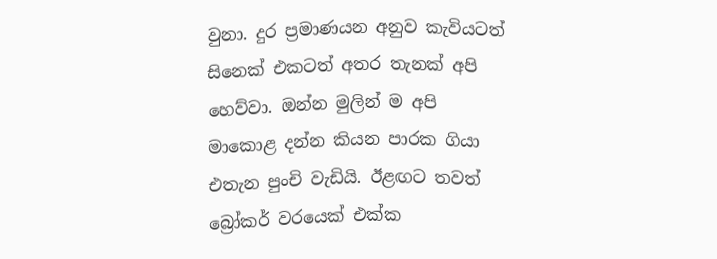වුනා. දුර ප්‍රමාණයන අනුව කැවියටත් සිනෙක් එකටත් අතර තැනක් අපි හෙව්වා. ඔන්න මුලින් ම අපි මාකොළ දන්න කියන පාරක ගියා එතැන පුංචි වැඩියි. ඊළඟට තවත් බ්‍රෝකර් වරයෙක් එක්ක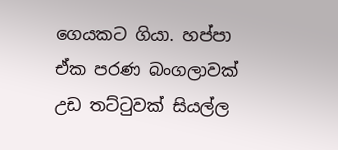ගෙයකට ගියා. හප්පා ඒක පරණ බංගලාවක් උඩ තට්ටුවක් සියල්ල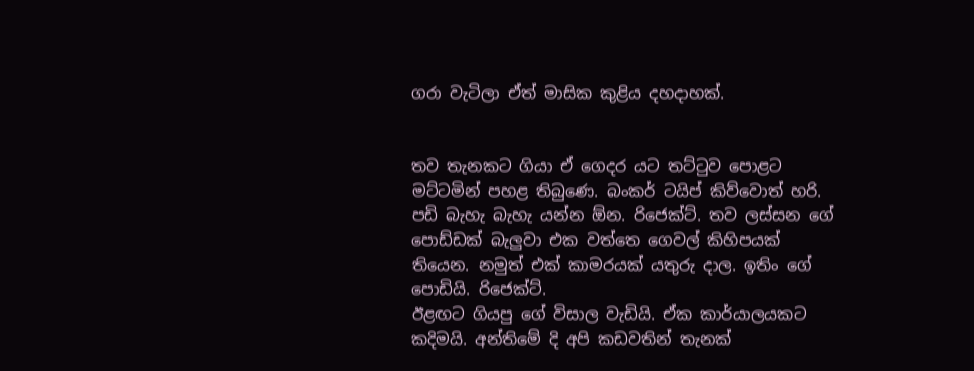ගරා වැටිලා ඒත් මාසික කුළිය දහදාහක්.


තව තැනකට ගියා ඒ ගෙදර යට තට්ටුව පොළට මට්ටමින් පහළ තිබුණෙ. බංකර් ටයිප් කිව්වොත් හරි. පඩි බැහැ බැහැ යන්න ඕන. රිජෙක්ට්. තව ලස්සන ගේ පොඩ්ඩක් බැලුවා එක වත්තෙ ගෙවල් කිහිපයක් තියෙන. නමුත් එක් කාමරයක් යතුරු දාල. ඉතිං ගේ පොඩියි. රිජෙක්ට්.
ඊළඟට ගියපු ගේ විසාල වැඩියි. ඒක කාර්යාලයකට කදිමයි. අන්තිමේ දි අපි කඩවතින් තැනක්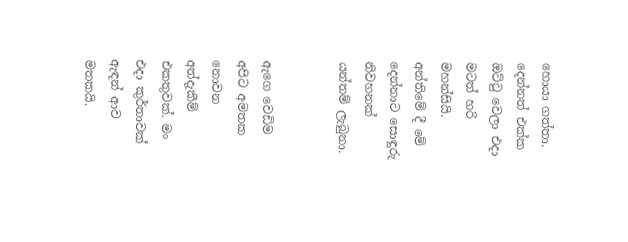හොයා ගත්තා. දෙන්නත් එක්ක ඔට්ටු වෙලා එදා මටත් හරි මහන්සියි. අන්තිමේ දී මේ දෙන්නාට සොඳුරු නිවහනක් යන්තම් ලැබුනා.


ඇගෙ වෙඩිම අපිට අමතක නොවන අත්දැකීම් එකතුවක්. මං එදා කුර්තාවක් ඇඳන් ආව මතකයි.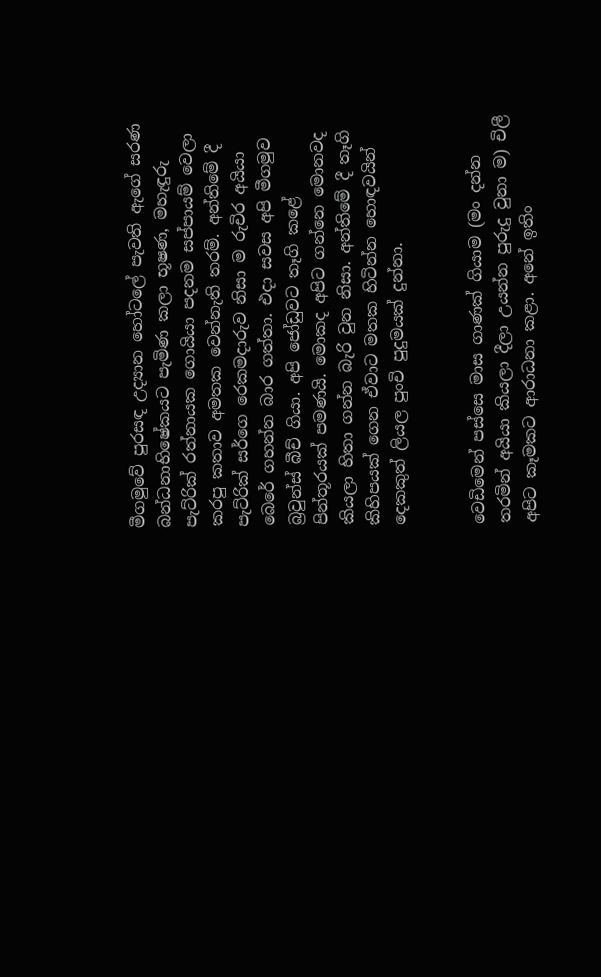මීගමුවේ පුරසඳ උද්‍යාන හෝටලේ පැවති ඇගේ සරණ බන්ධනාභිෂේකයට පැමිණ කලා භූෂණ, මහැඳුරු පැට්රික් රත්නායක ගොයියා පදනම සප්පායම් වෙලා කරපු කතාව අමතක වෙන්නැති තරම්. අන්තිමේ දී පැට්රික් සර්ගෙ රෙකමදාරුව නිසා ම රුචිර අයියා බෙරේ ගහන්න බාර ගත්තා. එදා සවස අපි මීගමුව බ්‍රවුන්ස් බීච් ගියා. අපි ජෝඩුවට තෑගි කළේ පින්තූරයක් පමණයි. මොකද අපිට ගන්නෙ මොනවද කියලා හිතා ගන්න බැරි වුන නිසා. අන්තිමේ දී තෑගි කිහිපයක් ගෙන ඒවාට මතක හිටින්න හොඳවයින් දෙකකුත් ලියල පුංචි පුදුමයක් දුන්නා.


වෙඩිමෙන් පස්සෙ මාස ගාණක් ගියාම (මං දන්න තරමින් අයියා කියලා දීලා උයන්න පුරුදු වුනා ම) චිලී අපිට කෑමකට ආරාධනා කළා. අනේ ඉතිං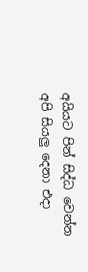අයියට පින් සිද්ධ වෙන්න අපි සියලු දෙනා එදා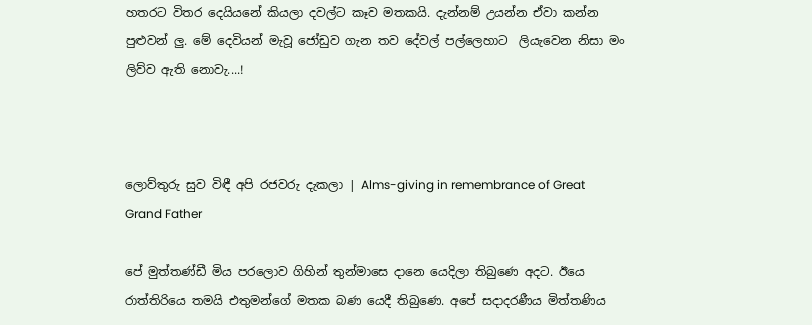හතරට විතර දෙයියනේ කියලා දවල්ට කෑව මතකයි. දැන්නම් උයන්න ඒවා කන්න පුළුවන් ලු. මේ දෙවියන් මැවූ ජෝඩුව ගැන තව දේවල් පල්ලෙහාට  ලියැවෙන නිසා මං ලිව්ව ඇති නොවැ....!



ලොව්තුරු සුව විඳී අපි රජවරු දැකලා | Alms-giving in remembrance of Great Grand Father

පේ මුත්තණ්ඩී මිය පරලොව ගිහින් තුන්මාසෙ දානෙ යෙදිලා තිබුණෙ අදට. ඊයෙ රාත්තිරියෙ තමයි එතුමන්ගේ මතක බණ යෙදී තිබුණෙ. අපේ සදාදරණීය මිත්තණිය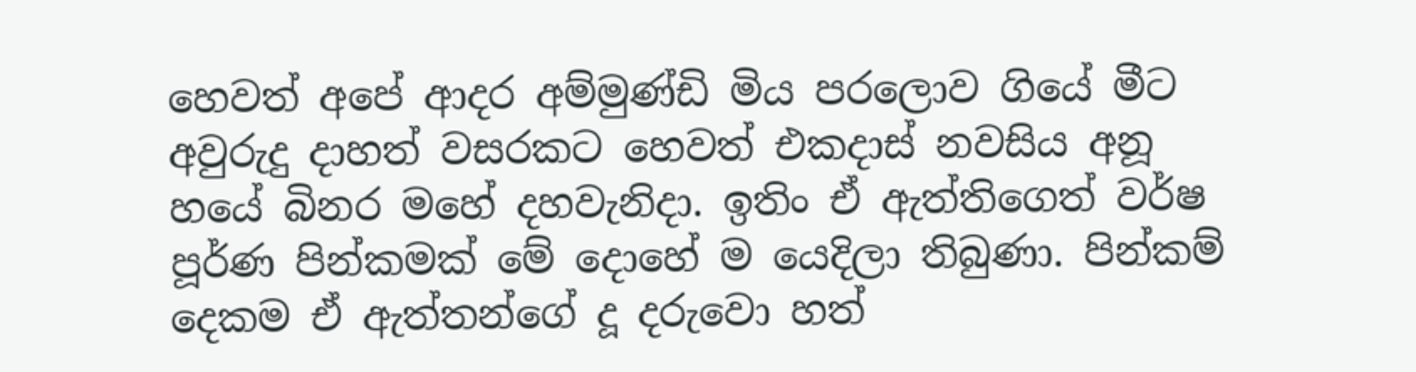හෙවත් අපේ ආදර අම්මුණ්ඩි මිය පරලොව ගියේ මීට අවුරුදු දාහත් වසරකට හෙවත් එකදාස් නවසිය අනූ හයේ බිනර මහේ දහවැනිදා. ඉතිං ඒ ඇත්තිගෙත් වර්ෂ පූර්ණ පින්කමක් මේ දොහේ ම යෙදිලා තිබුණා. පින්කම් දෙකම ඒ ඇත්තන්ගේ දූ දරුවො හත්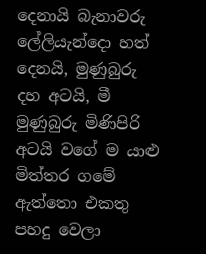දෙනායි බැනාවරු ලේලියැන්දො හත් දෙනයි, මුණුබුරු දහ අටයි, මී මුණුබුරු මිණිපිරි අටයි වගේ ම යාළු මිත්තර ගමේ ඇත්තො එකතු පහදු වෙලා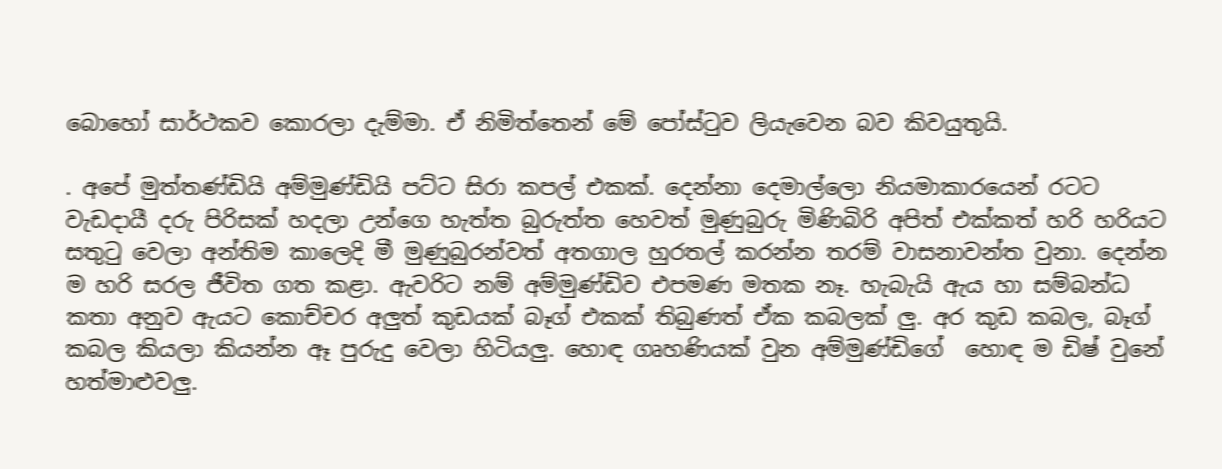බොහෝ සාර්ථකව කොරලා දැම්මා. ඒ නිමිත්තෙන් මේ පෝස්ටුව ලියැවෙන බව කිවයුතුයි.

. අපේ මුත්තණ්ඩියි අම්මුණ්ඩියි පට්ට සිරා කපල් එකක්. දෙන්නා දෙමාල්ලො නියමාකාරයෙන් රටට වැඩදායී දරු පිරිසක් හදලා උන්ගෙ හැත්ත බුරුත්ත හෙවත් මුණුබුරු මිණිබිරි අපිත් එක්කත් හරි හරියට සතුටු වෙලා අන්තිම කාලෙදි මී මුණුබුරන්වත් අතගාල හුරතල් කරන්න තරම් වාසනාවන්ත වුනා. දෙන්න ම හරි සරල ජීවිත ගත කළා. ඇවරිට නම් අම්මුණ්ඩිව එපමණ මතක නෑ. හැබැයි ඇය හා සම්බන්ධ කතා අනුව ඇයට කොච්චර අලුත් කුඩයක් බෑග් එකක් තිබුණත් ඒක කබලක් ලු. අර කුඩ කබල, බෑග් කබල කියලා කියන්න ඈ පුරුදු වෙලා හිටියලු. හොඳ ගෘහණියක් වුන අම්මුණ්ඩිගේ  හොඳ ම ඩිෂ් වුනේ හත්මාළුවලු.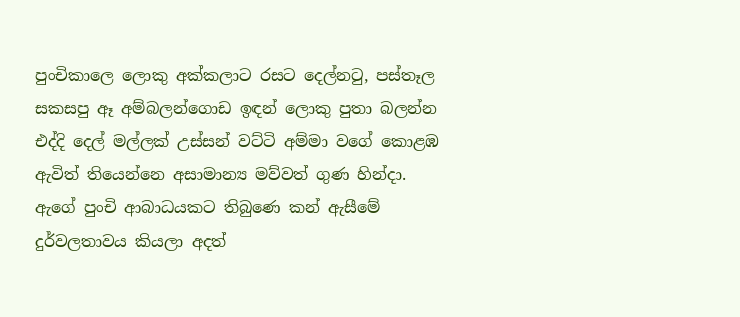පුංචිකාලෙ ලොකු අක්කලාට රසට දෙල්නටු, පස්තෑල සකසපු ඈ අම්බලන්ගොඩ ඉඳන් ලොකු පුතා බලන්න එද්දි දෙල් මල්ලක් උස්සන් වට්ටි අම්මා වගේ කොළඹ ඇවිත් තියෙන්නෙ අසාමාන්‍ය මව්වත් ගුණ හින්දා. ඇගේ පුංචි ආබාධයකට තිබුණෙ කන් ඇසීමේ දුර්වලතාවය කියලා අදත්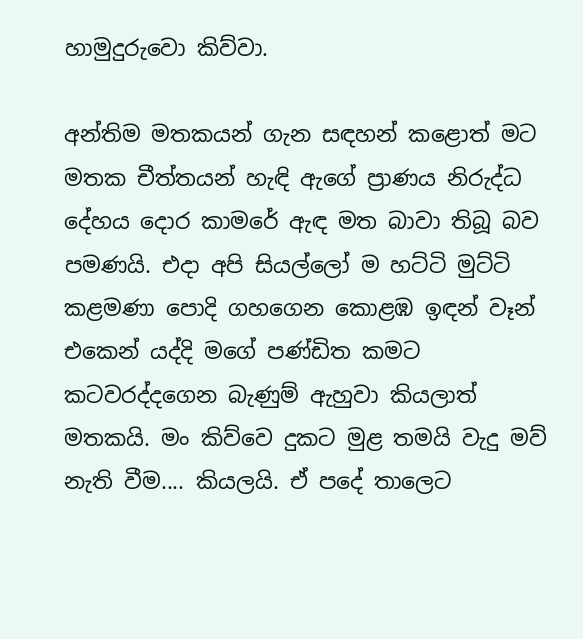හාමුදුරුවො කිව්වා.

අන්තිම මතකයන් ගැන සඳහන් කළොත් මට මතක චීත්තයන් හැඳි ඇගේ ප්‍රාණය නිරුද්ධ දේහය දොර කාමරේ ඇඳ මත බාවා තිබූ බව පමණයි. එදා අපි සියල්ලෝ ම හට්ටි මුට්ටි කළමණා පොදි ගහගෙන කොළඹ ඉඳන් වෑන් එකෙන් යද්දි මගේ පණ්ඩිත කමට කටවරද්දගෙන බැණුම් ඇහුවා කියලාත් මතකයි. මං කිව්වෙ දුකට මුළ තමයි වැදු මව් නැති වීම.... කියලයි. ඒ පදේ තාලෙට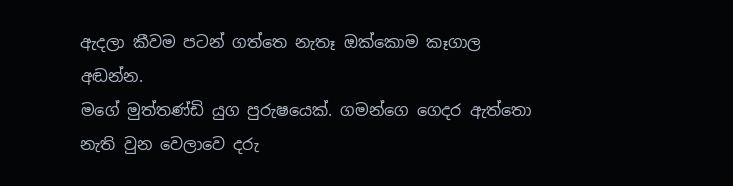ඇදලා කීවම පටන් ගත්තෙ නැතෑ ඔක්කොම කෑගාල අඬන්න.
මගේ මුත්තණ්ඩි යුග පුරුෂයෙක්. ගමන්ගෙ ගෙදර ඇත්තො නැති වුන වෙලාවෙ දරු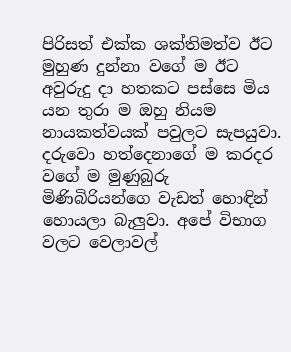පිරිසත් එක්ක ශක්තිමත්ව ඊට මුහුණ දුන්නා වගේ ම ඊට අවුරුදු දා හතකට පස්සෙ මිය යන තුරා ම ඔහු නියම නායකත්වයක් පවුලට සැපයුවා. දරුවො හත්දෙනාගේ ම කරදර වගේ ම මුණුබුරු මිණිබිරියන්ගෙ වැඩත් හොඳින් හොයලා බැලුවා. අපේ විභාග වලට වෙලාවල්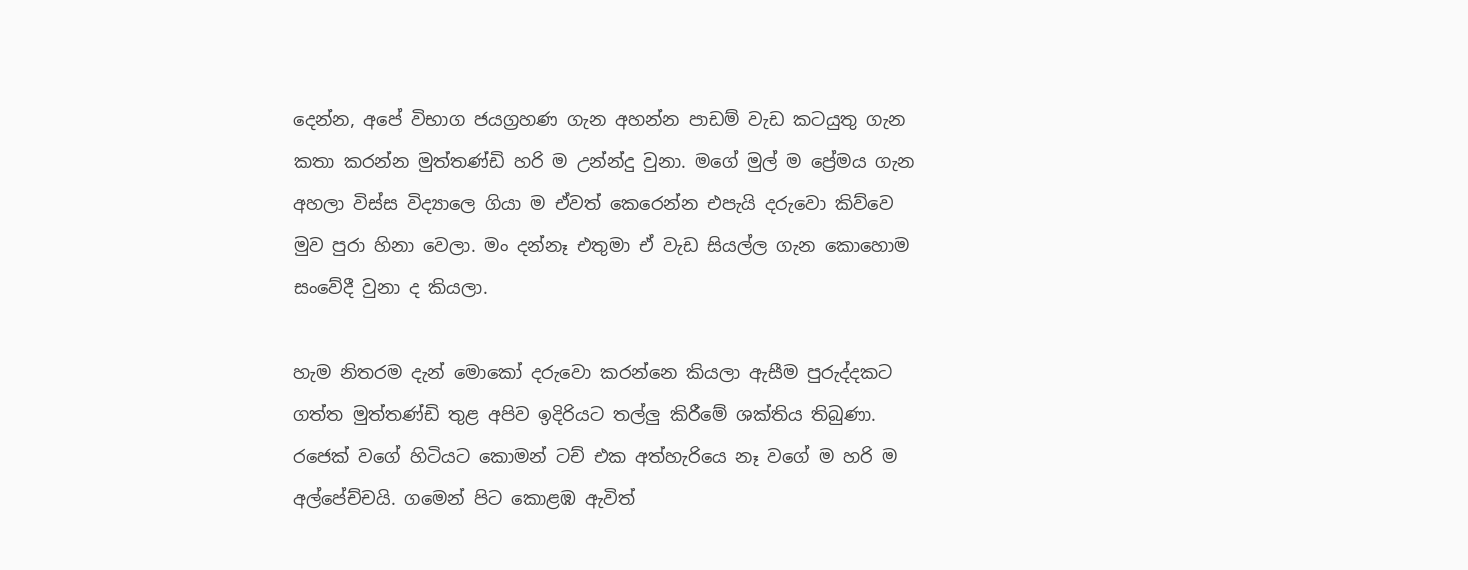දෙන්න, අපේ විභාග ජයග්‍රහණ ගැන අහන්න පාඩම් වැඩ කටයුතු ගැන කතා කරන්න මුත්තණ්ඩි හරි ම උන්න්දු වුනා. මගේ මුල් ම ප්‍රේමය ගැන අහලා විස්ස විද්‍යාලෙ ගියා ම ඒවත් කෙරෙන්න එපැයි දරුවො කිව්වෙ මුව පුරා හිනා වෙලා. මං දන්නෑ එතුමා ඒ වැඩ සියල්ල ගැන කොහොම සංවේදී වුනා ද කියලා.

හැම නිතරම දැන් මොකෝ දරුවො කරන්නෙ කියලා ඇසීම පුරුද්දකට ගත්ත මුත්තණ්ඩි තුළ අපිව ඉදිරියට තල්ලු කිරීමේ ශක්තිය තිබුණා. රජෙක් වගේ හිටියට කොමන් ටච් එක අත්හැරියෙ නෑ වගේ ම හරි ම අල්පේච්චයි. ගමෙන් පිට කොළඹ ඇවිත්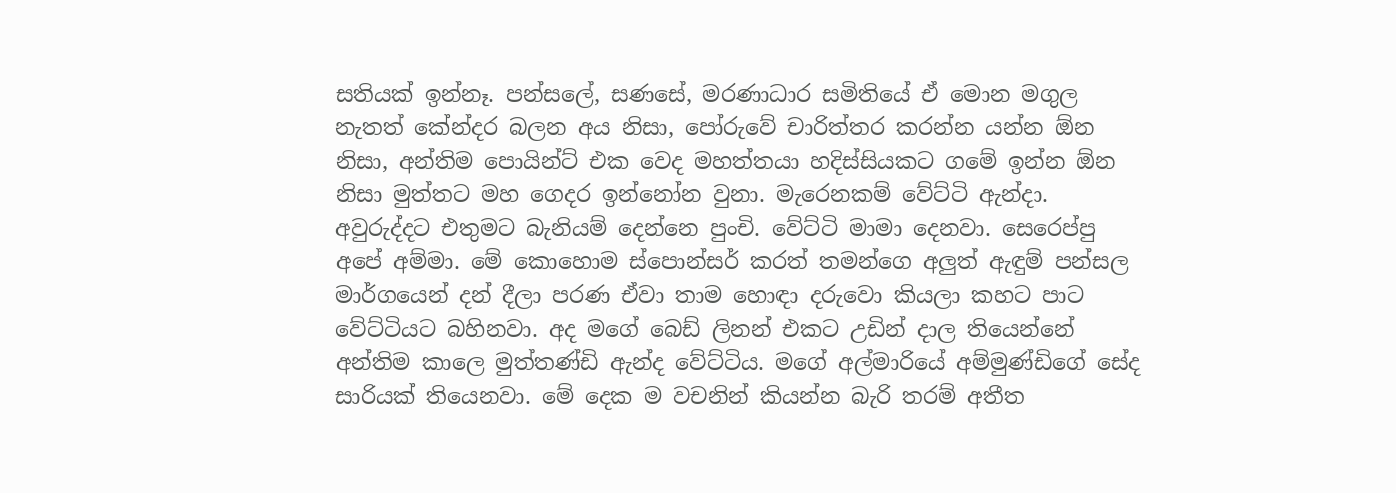සතියක් ඉන්නෑ. පන්සලේ, සණසේ, මරණාධාර සමිතියේ ඒ මොන මගුල නැතත් කේන්දර බලන අය නිසා, පෝරුවේ චාරිත්තර කරන්න යන්න ඕන නිසා, අන්තිම පොයින්ට් එක වෙද මහත්තයා හදිස්සියකට ගමේ ඉන්න ඕන නිසා මුත්තට මහ ගෙදර ඉන්නෝන වුනා. මැරෙනකම් වේට්ටි ඇන්දා. අවුරුද්දට එතුමට බැනියම් දෙන්නෙ පුංචි. වේට්ටි මාමා දෙනවා. සෙරෙප්පු අපේ අම්මා. මේ කොහොම ස්පොන්සර් කරත් තමන්ගෙ අලුත් ඇඳුම් පන්සල මාර්ගයෙන් දන් දීලා පරණ ඒවා තාම හොඳා දරුවො කියලා කහට පාට වේට්ටියට බහිනවා. අද මගේ බෙඩ් ලිනන් එකට උඩින් දාල තියෙන්නේ අන්තිම කාලෙ මුත්තණ්ඩි ඇන්ද වේට්ටිය. මගේ අල්මාරියේ අම්මුණ්ඩිගේ සේද සාරියක් තියෙනවා. මේ දෙක ම වචනින් කියන්න බැරි තරම් අතීත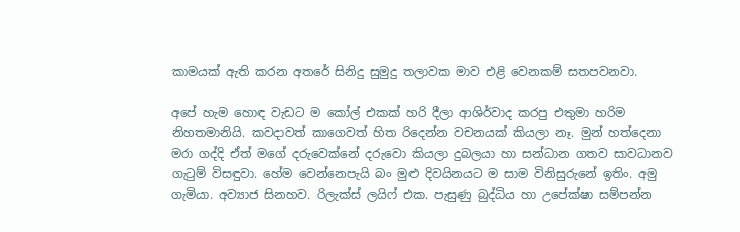කාමයක් ඇති කරන අතරේ සිනිදු සුමුදු තලාවක මාව එළි වෙනකම් සතපවනවා.

අපේ හැම හොඳ වැඩට ම කෝල් එකක් හරි දීලා ආශිර්වාද කරපු එතුමා හරිම නිහතමානියි. කවදාවත් කාගෙවත් හිත රිදෙන්න වචනයක් කියලා නෑ. මුන් හත්දෙනා මරා ගද්දි ඒත් මගේ දරුවෙක්නේ දරුවො කියලා දුබලයා හා සන්ධාන ගතව සාවධානව ගැටුම් විසඳුවා. හේම වෙන්නෙපැයි බං මුළු දිවයිනයට ම සාම විනිසුරුනේ ඉතිං. අමු ගැමියා. අව්‍යාජ සිනහව. රිලැක්ස් ලයිෆ් එක. පැසුණු බුද්ධිය හා උපේක්ෂා සම්පන්න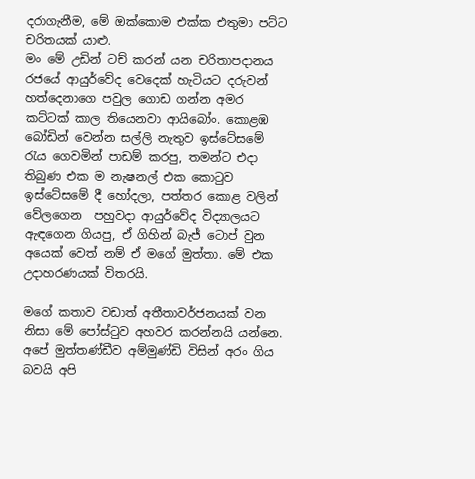දරාගැනීම, මේ ඔක්කොම එක්ක එතුමා පට්ට චරිතයක් යාළු.
මං මේ උඩින් ටච් කරන් යන චරිතාපදානය රජයේ ආයුර්වේද වෙදෙක් හැටියට දරුවන් හත්දෙනාගෙ පවුල ගොඩ ගන්න අමර කට්ටක් කාල තියෙනවා ආයිබෝං. කොළඹ බෝඩින් වෙන්න සල්ලි නැතුව ඉස්ටේසමේ රැය ගෙවමින් පාඩම් කරපු, තමන්ට එදා තිබුණ එක ම නැෂනල් එක කොටුව ඉස්ටේසමේ දී හෝදලා, පත්තර කොළ වලින් වේලගෙන  පහුවදා ආයුර්වේද විද්‍යාලයට ඇඳගෙන ගියපු, ඒ ගිහින් බැජ් ටොප් වුන අයෙක් වෙත් නම් ඒ මගේ මුත්තා. මේ එක උදාහරණයක් විතරයි.

මගේ කතාව වඩාත් අතීතාවර්ජනයක් වන නිසා මේ පෝස්ටුව අහවර කරන්නයි යන්නෙ. අපේ මුත්තණ්ඩීව අම්මුණ්ඩි විසින් අරං ගිය බවයි අපි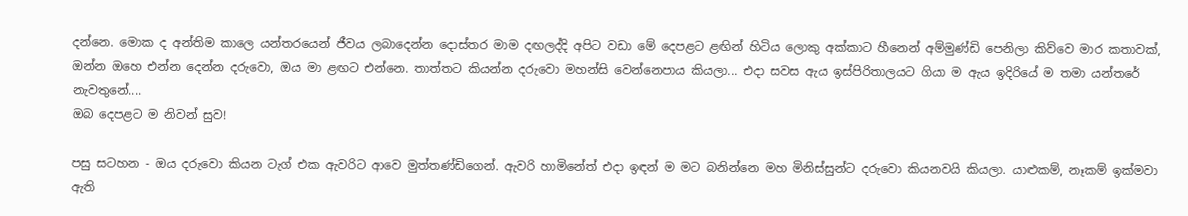දන්නෙ. මොක ද අන්තිම කාලෙ යන්තරයෙන් ජීවය ලබාදෙන්න දොස්තර මාම දඟලද්දි අපිට වඩා මේ දෙපළට ළඟින් හිටිය ලොකු අක්කාට හීනෙන් අම්මුණ්ඩි පෙනිලා කිව්වෙ මාර කතාවක්, ඔන්න ඔහෙ එන්න දෙන්න දරුවො, ඔය මා ළඟට එන්නෙ. තාත්තට කියන්න දරුවො මහන්සි වෙන්නෙපාය කියලා... එදා සවස ඇය ඉස්පිරිතාලයට ගියා ම ඇය ඉදිරියේ ම තමා යන්තරේ නැවතුනේ....
ඔබ දෙපළට ම නිවන් සුව!

පසු සටහන - ඔය දරුවො කියන ටැග් එක ඇවරිට ආවෙ මුත්තණ්ඩිගෙන්. ඇවරි හාමිනේත් එදා ඉඳන් ම මට බනින්නෙ මහ මිනිස්සුන්ට දරුවො කියනවයි කියලා. යාළුකම්, නෑකම් ඉක්මවා ඇති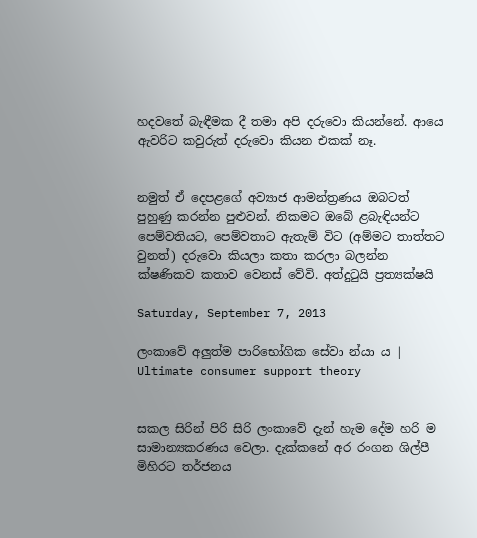හදවතේ බැඳීමක දී තමා අපි දරුවො කියන්නේ. ආයෙ ඇවරිට කවුරුත් දරුවො කියන එකක් නෑ.


නමුත් ඒ දෙපළගේ අව්‍යාජ ආමන්ත්‍රණය ඔබටත් පුහුණු කරන්න පුළුවන්. නිකමට ඔබේ ළබැඳියන්ට පෙම්වතියට, පෙම්වතාට ඇතැම් විට (අම්මට තාත්තට වුනත්) දරුවො කියලා කතා කරලා බලන්න ක්ෂණිකව කතාව වෙනස් වේවි. අත්දුටුයි ප්‍රත්‍යක්ෂයි

Saturday, September 7, 2013

ලංකාවේ අලුත්ම පාරිභෝගික සේවා න්යා ය | Ultimate consumer support theory


සකල සිරින් පිරි සිරි ලංකාවේ දැන් හැම දේම හරි ම සාමාන්‍යකරණය වෙලා. දැක්කනේ අර රංගන ශිල්පී මිහිරට තර්ජනය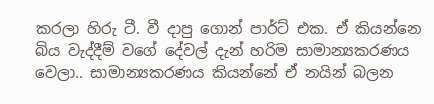කරලා හිරු ටී. වී දාපු ගොන් පාර්ට් එක. ඒ කියන්නෙ බිය වැද්දීම් වගේ දේවල් දැන් හරිම සාමාන්‍යකරණය වෙලා.. සාමාන්‍යකරණය කියන්නේ ඒ නයින් බලන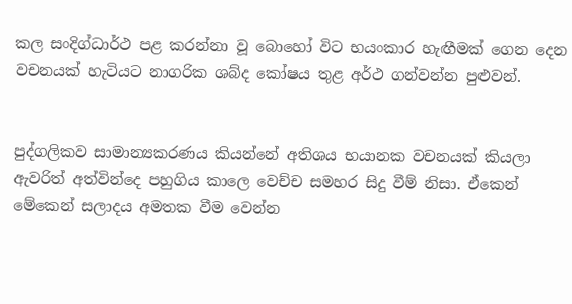කල සංදිග්ධාර්ථ පළ කරන්නා වූ බොහෝ විට භයංකාර හැඟීමක් ගෙන දෙන වචනයක් හැටියට නාගරික ශබ්ද කෝෂය තුළ අර්ථ ගන්වන්න පුළුවන්.


පුද්ගලිකව සාමාන්‍යකරණය කියන්නේ අතිශය භයානක වචනයක් කියලා ඇවරිත් අත්වින්දෙ පහුගිය කාලෙ වෙච්ච සමහර සිදු වීම් නිසා. ඒකෙන් මේකෙන් සලාදය අමතක වීම වෙන්න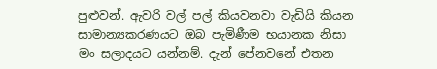පුළුවන්. ඇවරි වල් පල් කියවනවා වැඩියි කියන සාමාන්‍යකරණයට ඔබ පැමිණීම භයානක නිසා මං සලාදයට යන්නම්. දැන් පේනවනේ එතන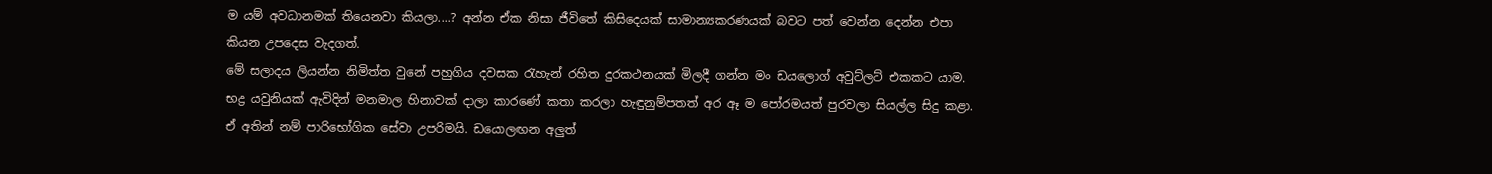ම යම් අවධානමක් තියෙනවා කියලා....? අන්න ඒක නිසා ජීවිතේ කිසිදෙයක් සාමාන්‍යකරණයක් බවට පත් වෙන්න දෙන්න එපා කියන උපදෙස වැදගත්.
මේ සලාදය ලියන්න නිමිත්ත වුනේ පහුගිය දවසක රැහැන් රහිත දුරකථනයක් මිලදී ගන්න මං ඩයලොග් අවුට්ලට් එකකට යාම. භද්‍ර යවුනියක් ඇවිදින් මනමාල හිනාවක් දාලා කාරණේ කතා කරලා හැඳුනුම්පතත් අර ඈ ම පෝරමයත් පුරවලා සියල්ල සිදු කළා. ඒ අතින් නම් පාරිභෝගික සේවා උපරිමයි. ඩයොලඟන අලුත්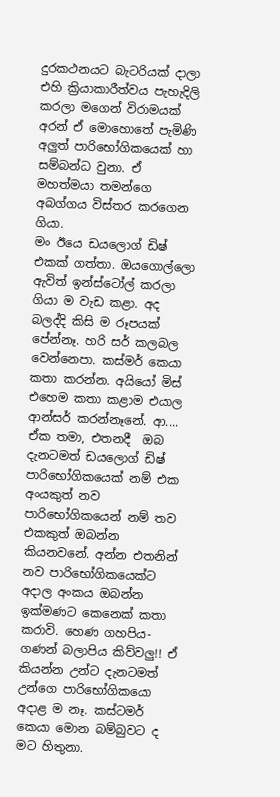දුරකථනයට බැටරියක් දාලා එහි ක්‍රියාකාරීත්වය පැහැදිලි කරලා මගෙන් විරාමයක් අරන් ඒ මොහොතේ පැමිණි අලුත් පාරිභෝගිකයෙක් හා සම්බන්ධ වුනා. ඒ මහත්මයා තමන්ගෙ අබග්ගය විස්තර කරගෙන ගියා.
මං ඊයෙ ඩයලොග් ඩිෂ් එකක් ගත්තා. ඔයගොල්ලො ඇවිත් ඉන්ස්ටෝල් කරලා ගියා ම වැඩ කළා. අද බලද්දි කිසි ම රූපයක් පේන්නෑ. හරි සර් කලබල වෙන්නෙපා. කස්මර් කෙයා කතා කරන්න. අයියෝ මිස් එහෙම කතා කළාම එයාල ආන්සර් කරන්නෑනේ. ආ.... ඒක තමා, එතනදී  ඔබ දැනටමත් ඩයලොග් ඩිෂ් පාරිභෝගිකයෙක් නම් එක අංයකුත් නව පාරිභෝගිකයෙන් නම් තව එකකුත් ඔබන්න කියනවනේ. අන්න එතනින් නව පාරිභෝගිකයෙක්ට අදාල අංකය ඔබන්න ඉක්මණට කෙනෙක් කතා කරාවි. හෙණ ගහපිය-ගණන් බලාපිය කිව්වලු!! ඒ කියන්න උන්ට දැනටමත් උන්ගෙ පාරිභෝගිකයො අදාළ ම නෑ. කස්ටමර් කෙයා මොන බම්බුවට ද මට හිතුනා.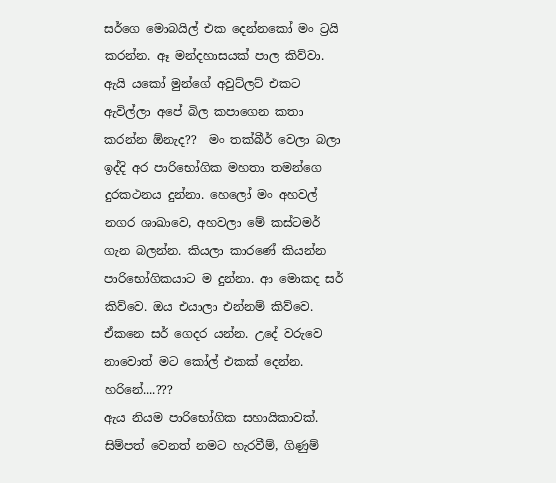සර්ගෙ මොබයිල් එක දෙන්නකෝ මං ට්‍රයි කරන්න. ඈ මන්දහාසයක් පාල කිව්වා. ඇයි යකෝ මුන්ගේ අවුට්ලට් එකට ඇවිල්ලා අපේ බිල කපාගෙන කතා කරන්න ඕනැද??  මං තක්බීර් වෙලා බලා ඉද්දි අර පාරිභෝගික මහතා තමන්ගෙ දුරකථනය දුන්නා. හෙලෝ මං අහවල් නගර ශාඛාවෙ, අහවලා මේ කස්ටමර් ගැන බලන්න. කියලා කාරණේ කියන්න පාරිභෝගිකයාට ම දුන්නා. ආ මොකද සර් කිව්වෙ. ඔය එයාලා එන්නම් කිව්වෙ. ඒකනෙ සර් ගෙදර යන්න. උදේ වරුවෙ නාවොත් මට කෝල් එකක් දෙන්න. හරිනේ....???
ඇය නියම පාරිභෝගික සහායිකාවක්.  සිම්පත් වෙනත් නමට හැරවීම්, ගිණුම්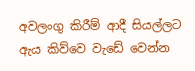අවලංගු කිරීම් ආදී සියල්ලට ඇය කිව්වෙ වැඩේ වෙන්න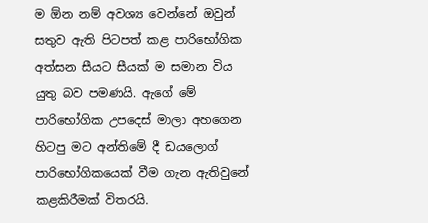ම ඕන නම් අවශ්‍ය වෙන්නේ ඔවුන් සතුව ඇති පිටපත් කළ පාරිභෝගික අත්සන සීයට සීයක් ම සමාන විය යුතු බව පමණයි. ඇගේ මේ පාරිභෝගික උපදෙස් මාලා අහගෙන හිටපු මට අන්තිමේ දී ඩයලොග් පාරිභෝගිකයෙක් වීම ගැන ඇතිවුනේ කළකිරීමක් විතරයි.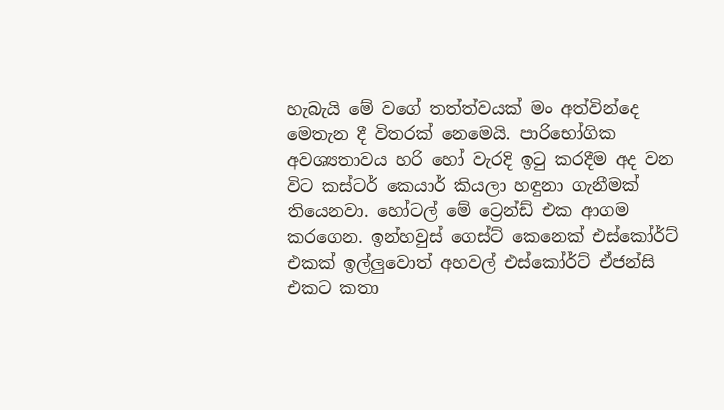හැබැයි මේ වගේ තත්ත්වයක් මං අත්වින්දෙ මෙතැන දී විතරක් නෙමෙයි. පාරිභෝගික අවශ්‍යතාවය හරි හෝ වැරදි ඉටු කරදීම අද වන විට කස්ටර් කෙයාර් කියලා හඳුනා ගැනීමක් තියෙනවා. හෝටල් මේ ට්‍රෙන්ඩ් එක ආගම කරගෙන. ඉන්හවුස් ගෙස්ට් කෙනෙක් එස්කෝර්ට් එකක් ඉල්ලුවොත් අහවල් එස්කෝර්ට් ඒජන්සි එකට කතා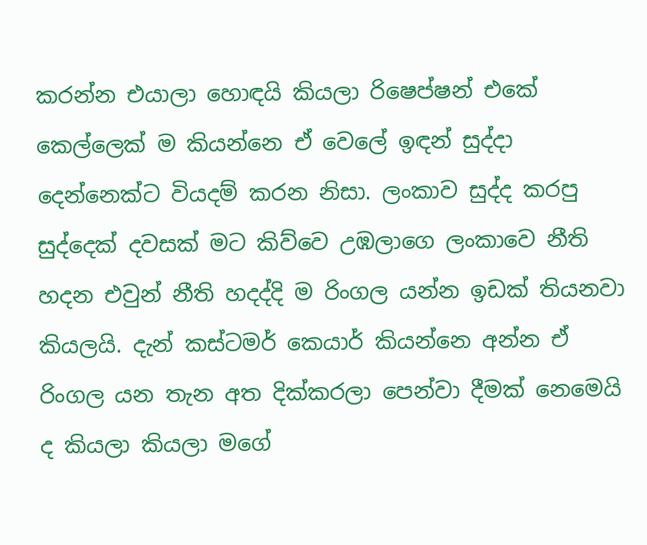කරන්න එයාලා හොඳයි කියලා රිෂෙප්ෂන් එකේ කෙල්ලෙක් ම කියන්නෙ ඒ වෙලේ ඉඳන් සුද්දා දෙන්නෙක්ට වියදම් කරන නිසා. ලංකාව සුද්ද කරපු සුද්දෙක් දවසක් මට කිව්වෙ උඹලාගෙ ලංකාවෙ නීති හදන එවුන් නීති හදද්දි ම රිංගල යන්න ඉඩක් තියනවා කියලයි. දැන් කස්ටමර් කෙයාර් කියන්නෙ අන්න ඒ රිංගල යන තැන අත දික්කරලා පෙන්වා දීමක් නෙමෙයි ද කියලා කියලා මගේ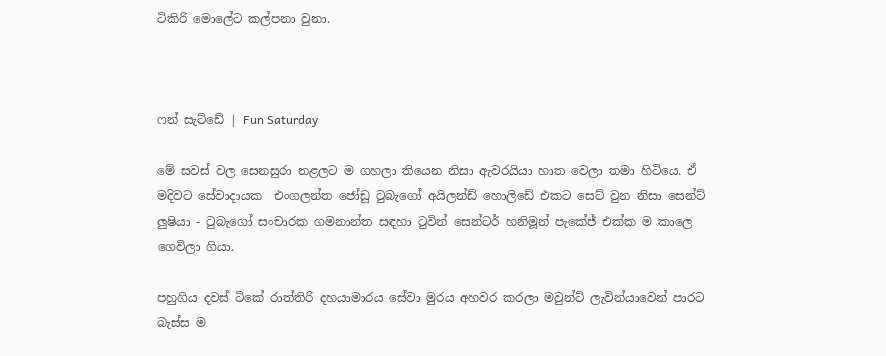ටිකිරි මොලේට කල්පනා වුනා.



ෆන් සැට්ඩේ | Fun Saturday

මේ සවස් වල සෙනසුරා නළලට ම ගහලා තියෙන නිසා ඇවරයියා හාත වෙලා තමා හිටියෙ. ඒ මදිවට සේවාදායක  එංගලන්ත ජෝඩු ටුබැගෝ අයිලන්ඩ් හොලිඩේ එකට සෙට් වුන නිසා සෙන්ට් ලුෂියා - ටුබැගෝ සංචාරක ගමනාන්ත සඳහා ටුවින් සෙන්ටර් හනිමූන් පැකේජ් එක්ක ම කාලෙ ගෙවිලා ගියා.

පහුගිය දවස් ටිකේ රාත්තිරි දහයාමාරය සේවා මුරය අහවර කරලා මවුන්ට් ලැවින්යාවෙන් පාරට බැස්ස ම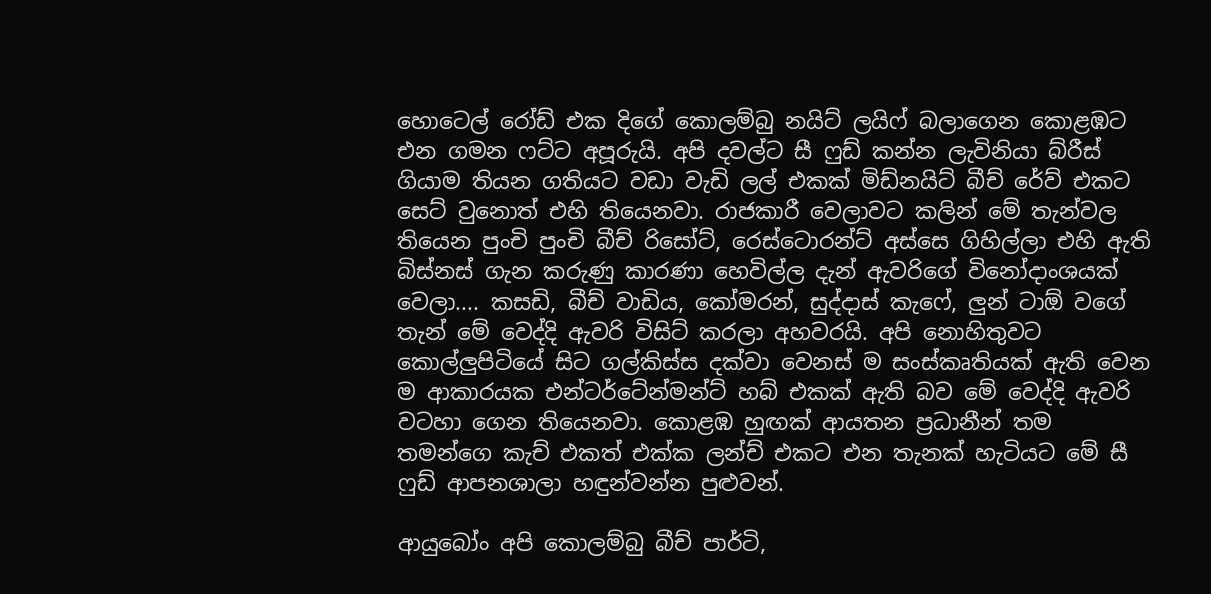හොටෙල් රෝඩ් එක දිගේ කොලම්බු නයිට් ලයිෆ් බලාගෙන කොළඹට එන ගමන ෆට්ට අපූරුයි. අපි දවල්ට සී ෆුඩ් කන්න ලැවිනියා බ්රීස් ගියාම තියන ගතියට වඩා වැඩි ලල් එකක් මිඩ්නයිට් බීච් රේව් එකට සෙට් වුනොත් එහි තියෙනවා. රාජකාරී වෙලාවට කලින් මේ තැන්වල තියෙන පුංචි පුංචි බීච් රිසෝට්, රෙස්ටොරන්ට් අස්සෙ ගිහිල්ලා එහි ඇති බිස්නස් ගැන කරුණු කාරණා හෙවිල්ල දැන් ඇවරිගේ විනෝදාංශයක් වෙලා.... කසඩි, බීච් වාඩිය, කෝමරන්, සුද්දාස් කැෆේ, ලුන් ටාඕ වගේ තැන් මේ වෙද්දි ඇවරි විසිට් කරලා අහවරයි. අපි නොහිතුවට කොල්ලුපිටියේ සිට ගල්කිස්ස දක්වා වෙනස් ම සංස්කෘතියක් ඇති වෙන ම ආකාරයක එන්ටර්ටේන්මන්ට් හබ් එකක් ඇති බව මේ වෙද්දි ඇවරි වටහා ගෙන තියෙනවා. කොළඹ හුඟක් ආයතන ප්‍රධානීන් තම තමන්ගෙ කැච් එකත් එක්ක ලන්ච් එකට එන තැනක් හැටියට මේ සී ෆුඩ් ආපනශාලා හඳුන්වන්න පුළුවන්.

ආයුබෝං අපි කොලම්බු බීච් පාර්ටි,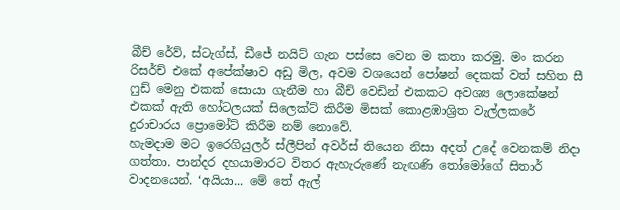බීච් රේව්, ස්ටැග්ස්, ඩීජේ නයිට් ගැන පස්සෙ වෙන ම කතා කරමු. මං කරන රිසර්ච් එකේ අපේක්ෂාව අඩු මිල, අවම වශයෙන් පෝෂන් දෙකක් වත් සහිත සී ෆුඩ් මෙනු එකක් සොයා ගැනීම හා බීච් වෙඩින් එකකට අවශ්‍ය ලොකේෂන් එකක් ඇති හෝටලයක් සිලෙක්ට් කිරීම මිසක් කොළඹාශ්‍රිත වැල්ලකරේ දුරාචාරය ප්‍රොමෝට් කිරීම නම් නොවේ.
හැමදාම මට ඉරෙගියුලර් ස්ලීපින් අවර්ස් තියෙන නිසා අදත් උදේ වෙනකම් නිදා ගත්තා. පාන්දර දහයාමාරට විතර ඇහැරුණේ නැඟණි තෝමෝගේ සිතාර් වාදනයෙන්. ‘අයියා... මේ තේ ඇල්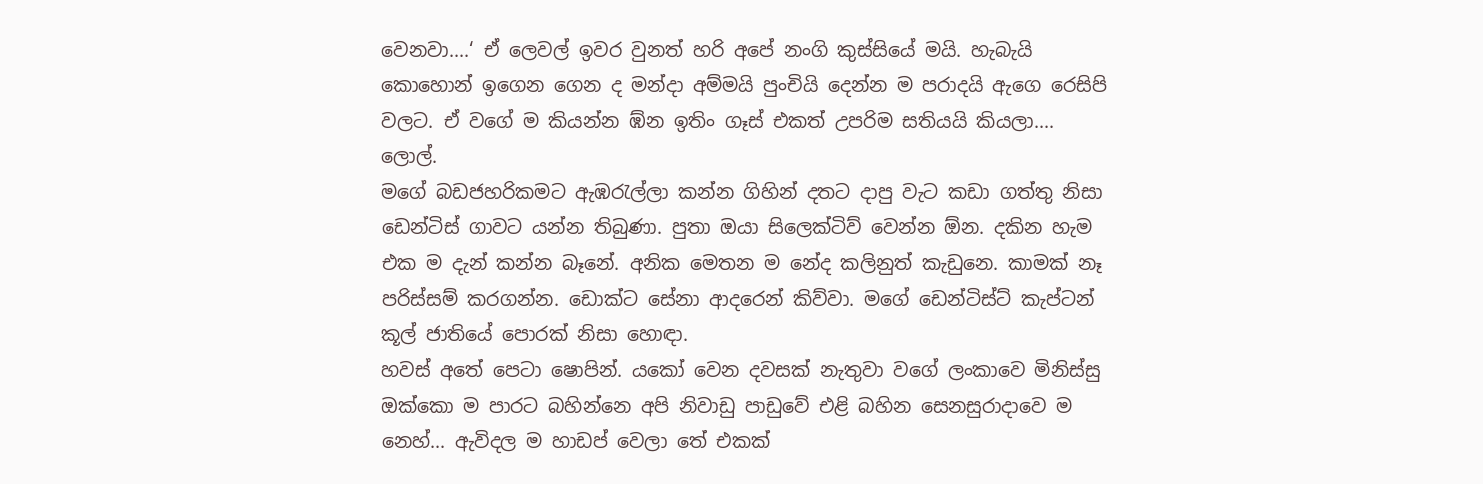වෙනවා....‘ ඒ ලෙවල් ඉවර වුනත් හරි අපේ නංගි කුස්සියේ මයි. හැබැයි කොහොන් ඉගෙන ගෙන ද මන්දා අම්මයි පුංචියි දෙන්න ම පරාදයි ඇගෙ රෙසිපි වලට. ඒ වගේ ම කියන්න ඹ්න ඉතිං ගෑස් එකත් උපරිම සතියයි කියලා.... ලොල්.
මගේ බඩජහරිකමට ඇඹරැල්ලා කන්න ගිහින් දතට දාපු වැට කඩා ගත්තු නිසා ඩෙන්ටිස් ගාවට යන්න තිබුණා. පුතා ඔයා සිලෙක්ටිව් වෙන්න ඕන. දකින හැම එක ම දැන් කන්න බෑනේ. අනික මෙතන ම නේද කලිනුත් කැඩුනෙ. කාමක් නෑ පරිස්සම් කරගන්න. ඩොක්ට සේනා ආදරෙන් කිව්වා. මගේ ඩෙන්ටිස්ට් කැප්ටන් කූල් ජාතියේ පොරක් නිසා හොඳා.
හවස් අතේ පෙටා ෂොපින්. යකෝ වෙන දවසක් නැතුවා වගේ ලංකාවෙ මිනිස්සු ඔක්කො ම පාරට බහින්නෙ අපි නිවාඩු පාඩුවේ එළි බහින සෙනසුරාදාවෙ ම නෙහ්... ඇවිදල ම හාඩප් වෙලා තේ එකක්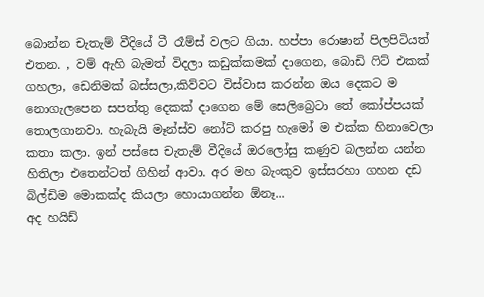බොන්න චැතැම් වීදියේ ටී රෑම්ස් වලට ගියා. හප්පා රොෂාන් පිලපිටියත් එතන. , වම් ඇහි බැමත් විදලා කඩුක්කමක් දාගෙන, බොඩි ෆිට් එකක් ගහලා, ඩෙනිමක් බස්සලා,කිව්වට විස්වාස කරන්න ඔය දෙකට ම නොගැලපෙන සපත්තු දෙකක් දාගෙන මේ සෙලිබ්‍රෙටා තේ කෝප්පයක් තොලගානවා. හැබැයි මෑන්ස්ව නෝට් කරපු හැමෝ ම එක්ක හිනාවෙලා කතා කලා. ඉන් පස්සෙ චැතැම් වීදියේ ඔරලෝසු කණුව බලන්න යන්න හිතිලා එතෙන්ටත් ගිහින් ආවා. අර මහ බැංකුව ඉස්සරහා ගහන දඩ බිල්ඩිම මොකක්ද කියලා හොයාගන්න ඕනෑ...
අද හයිඩ්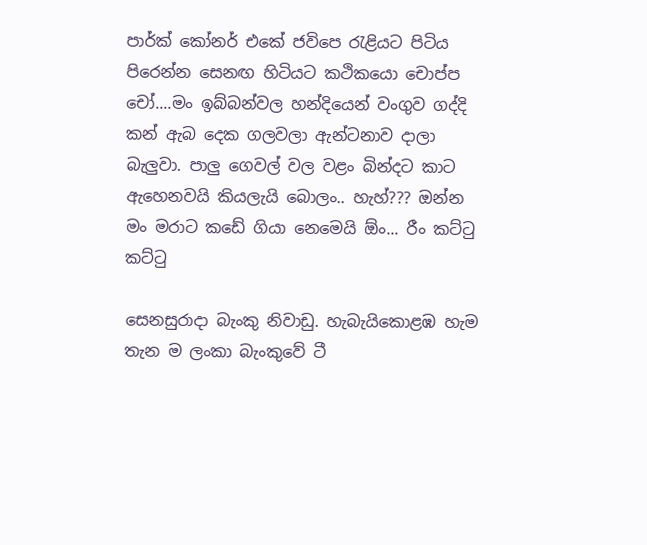පාර්ක් කෝනර් එකේ ජවිපෙ රැළියට පිටිය පිරෙන්න සෙනඟ හිටියට කථිකයො චොප්ප චෝ....මං ඉබ්බන්වල හන්දියෙන් වංගුව ගද්දි කන් ඇබ දෙක ගලවලා ඇන්ටනාව දාලා බැලුවා. පාලු ගෙවල් වල වළං බින්දට කාට ඇහෙනවයි කියලැයි බොලං.. හැහ්??? ඔන්න මං මරාට කඩේ ගියා නෙමෙයි ඕං... රීං කට්ටු කට්ටු

සෙනසුරාදා බැංකු නිවාඩු. හැබැයිකොළඹ හැම තැන ම ලංකා බැංකුවේ ටී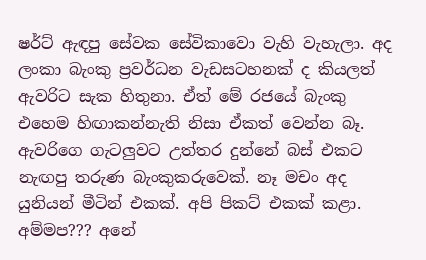ෂර්ට් ඇඳපු සේවක සේවිකාවො වැහි වැහැලා. අද ලංකා බැංකු ප්‍රවර්ධන වැඩසටහනක් ද කියලත් ඇවරිට සැක හිතුනා. ඒත් මේ රජයේ බැංකු එහෙම හිඟාකන්නැති නිසා ඒකත් වෙන්න බෑ. ඇවරිගෙ ගැටලුවට උත්තර දුන්නේ බස් එකට නැඟපු තරුණ බැංකුකරුවෙක්. නෑ මචං අද යුනියන් මීටින් එකක්. අපි පිකට් එකක් කළා. අම්මප??? අනේ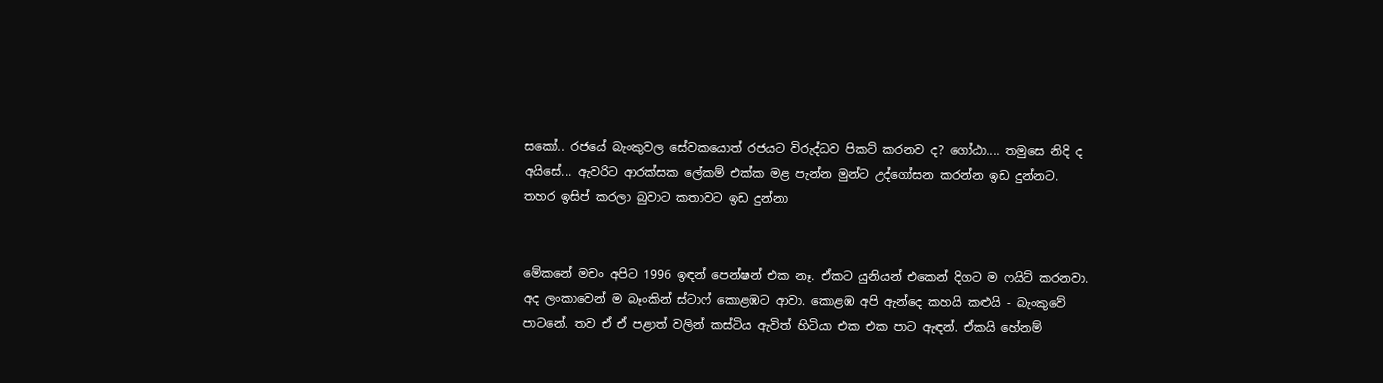සකෝ.. රජයේ බැංකුවල සේවකයොත් රජයට විරුද්ධව පිකට් කරනව ද? ගෝඨා.... තමුසෙ නිදි ද අයිසේ... ඇවරිට ආරක්සක ලේකම් එක්ක මළ පැන්න මුන්ට උද්ගෝසන කරන්න ඉඩ දුන්නට. තහර ඉසිප් කරලා බුවාට කතාවට ඉඩ දුන්නා


මේකනේ මචං අපිට 1996 ඉඳන් පෙන්ෂන් එක නෑ. ඒකට යුනියන් එකෙන් දිගට ම ෆයිට් කරනවා. අද ලංකාවෙන් ම බෑංකින් ස්ටාෆ් කොළඹට ආවා. කොළඹ අපි ඇන්දෙ කහයි කළුයි - බැංකුවේ පාටනේ. තව ඒ ඒ පළාත් වලින් කස්ටිය ඇවිත් හිටියා එක එක පාට ඇඳන්. ඒකයි හේනම්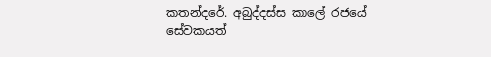කතන්දරේ. අබුද්දස්ස කාලේ රජයේ සේවකයත්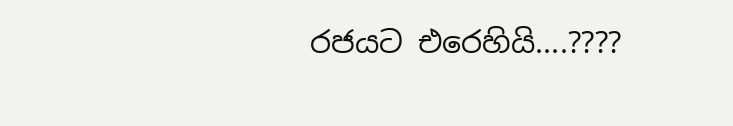රජයට එරෙහියි....????